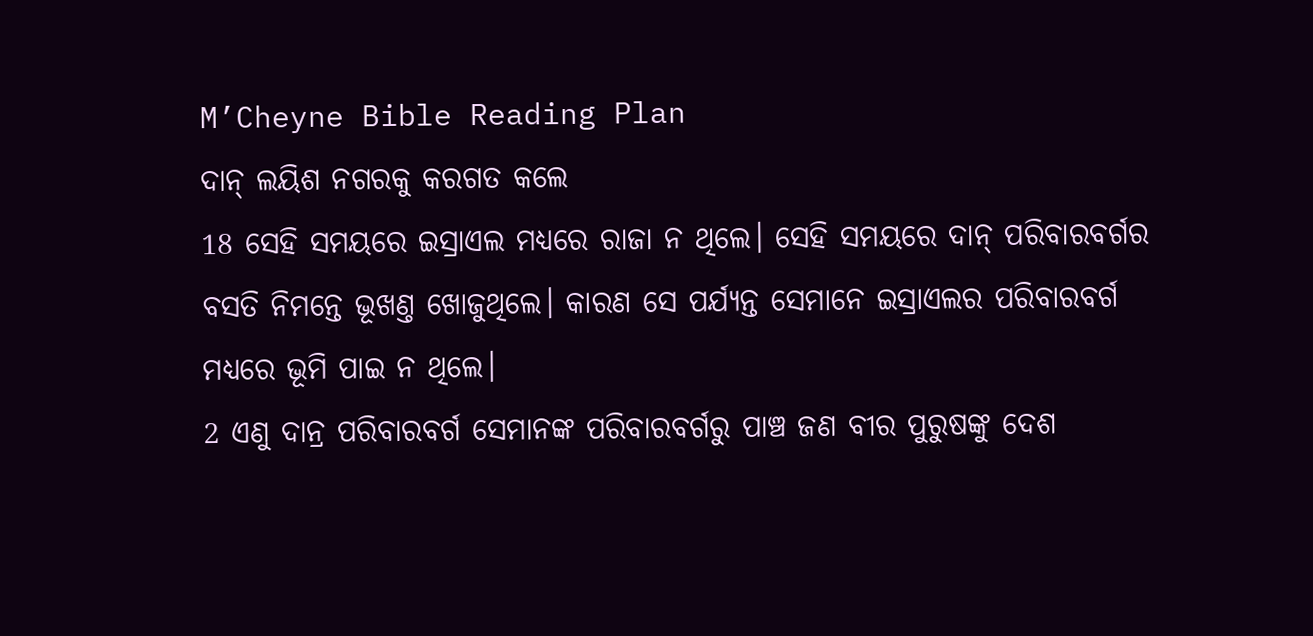M’Cheyne Bible Reading Plan
ଦାନ୍ ଲୟିଶ ନଗରକୁ କରଗତ କଲେ
18 ସେହି ସମୟରେ ଇସ୍ରାଏଲ ମଧ୍ୟରେ ରାଜା ନ ଥିଲେ। ସେହି ସମୟରେ ଦାନ୍ ପରିବାରବର୍ଗର ବସତି ନିମନ୍ତେ ଭୂଖଣ୍ତ ଖୋଜୁଥିଲେ। କାରଣ ସେ ପର୍ଯ୍ୟନ୍ତ ସେମାନେ ଇସ୍ରାଏଲର ପରିବାରବର୍ଗ ମଧ୍ୟରେ ଭୂମି ପାଇ ନ ଥିଲେ।
2 ଏଣୁ ଦାନ୍ର ପରିବାରବର୍ଗ ସେମାନଙ୍କ ପରିବାରବର୍ଗରୁ ପାଞ୍ଚ ଜଣ ବୀର ପୁରୁଷଙ୍କୁ ଦେଶ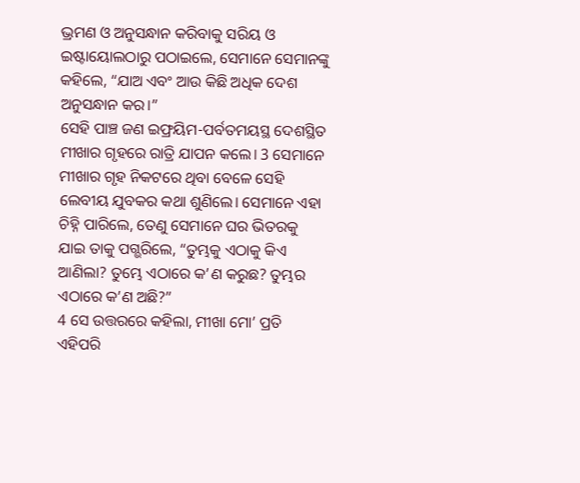ଭ୍ରମଣ ଓ ଅନୁସନ୍ଧାନ କରିବାକୁ ସରିୟ ଓ ଇଷ୍ଟାୟୋଲଠାରୁ ପଠାଇଲେ, ସେମାନେ ସେମାନଙ୍କୁ କହିଲେ, “ଯାଅ ଏବଂ ଆଉ କିଛି ଅଧିକ ଦେଶ ଅନୁସନ୍ଧାନ କର।”
ସେହି ପାଞ୍ଚ ଜଣ ଇଫ୍ରୟିମ-ପର୍ବତମୟସ୍ଥ ଦେଶସ୍ଥିତ ମୀଖାର ଗୃହରେ ରାତ୍ରି ଯାପନ କଲେ। 3 ସେମାନେ ମୀଖାର ଗୃହ ନିକଟରେ ଥିବା ବେଳେ ସେହି ଲେବୀୟ ଯୁବକର କଥା ଶୁଣିଲେ। ସେମାନେ ଏହା ଚିହ୍ନି ପାରିଲେ, ତେଣୁ ସେମାନେ ଘର ଭିତରକୁ ଯାଇ ତାକୁ ପଗ୍ଭରିଲେ, “ତୁମ୍ଭକୁ ଏଠାକୁ କିଏ ଆଣିଲା? ତୁମ୍ଭେ ଏଠାରେ କ’ଣ କରୁଛ? ତୁମ୍ଭର ଏଠାରେ କ’ଣ ଅଛି?”
4 ସେ ଉତ୍ତରରେ କହିଲା, ମୀଖା ମୋ’ ପ୍ରତି ଏହିପରି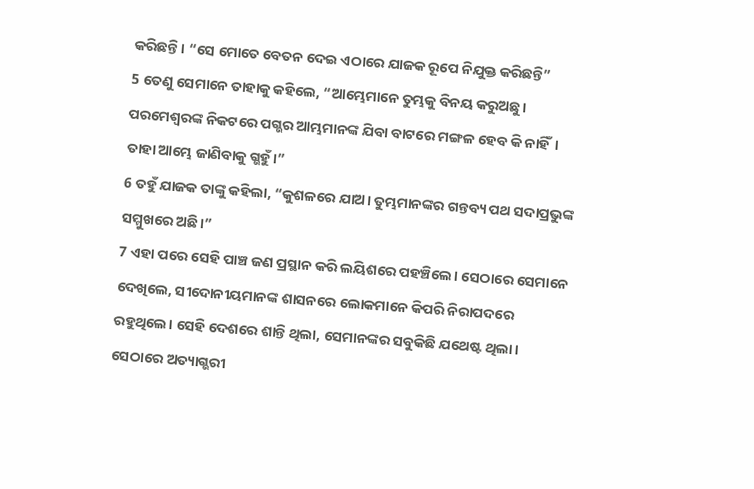କରିଛନ୍ତି। “ସେ ମୋତେ ବେତନ ଦେଇ ଏଠାରେ ଯାଜକ ରୂପେ ନିଯୁକ୍ତ କରିଛନ୍ତି”
5 ତେଣୁ ସେମାନେ ତାହାକୁ କହିଲେ, “ଆମ୍ଭେମାନେ ତୁମ୍ଭକୁ ବିନୟ କରୁଅଛୁ। ପରମେଶ୍ୱରଙ୍କ ନିକଟରେ ପଗ୍ଭର ଆମ୍ଭମାନଙ୍କ ଯିବା ବାଟରେ ମଙ୍ଗଳ ହେବ କି ନାହିଁ। ତାହା ଆମ୍ଭେ ଜାଣିବାକୁ ଗ୍ଭହୁଁ।”
6 ତହୁଁ ଯାଜକ ତାଙ୍କୁ କହିଲା, “କୁଶଳରେ ଯାଅ। ତୁମ୍ଭମାନଙ୍କର ଗନ୍ତବ୍ୟ ପଥ ସଦାପ୍ରଭୁଙ୍କ ସମ୍ମୁଖରେ ଅଛି।”
7 ଏହା ପରେ ସେହି ପାଞ୍ଚ ଜଣ ପ୍ରସ୍ଥାନ କରି ଲୟିଶରେ ପହଞ୍ଚିଲେ। ସେଠାରେ ସେମାନେ ଦେଖିଲେ, ସୀଦୋନୀୟମାନଙ୍କ ଶାସନରେ ଲୋକମାନେ କିପରି ନିରାପଦରେ ରହୁଥିଲେ। ସେହି ଦେଶରେ ଶାନ୍ତି ଥିଲା, ସେମାନଙ୍କର ସବୁକିଛି ଯଥେଷ୍ଟ ଥିଲା। ସେଠାରେ ଅତ୍ୟାଗ୍ଭରୀ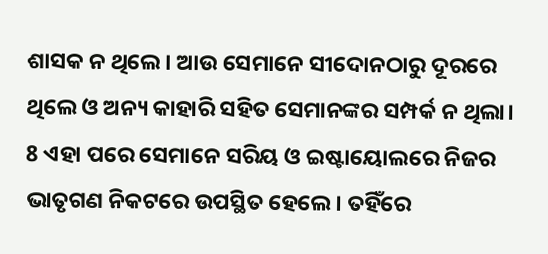ଶାସକ ନ ଥିଲେ। ଆଉ ସେମାନେ ସୀଦୋନଠାରୁ ଦୂରରେ ଥିଲେ ଓ ଅନ୍ୟ କାହାରି ସହିତ ସେମାନଙ୍କର ସମ୍ପର୍କ ନ ଥିଲା।
8 ଏହା ପରେ ସେମାନେ ସରିୟ ଓ ଇଷ୍ଟାୟୋଲରେ ନିଜର ଭାତୃଗଣ ନିକଟରେ ଉପସ୍ଥିତ ହେଲେ। ତହିଁରେ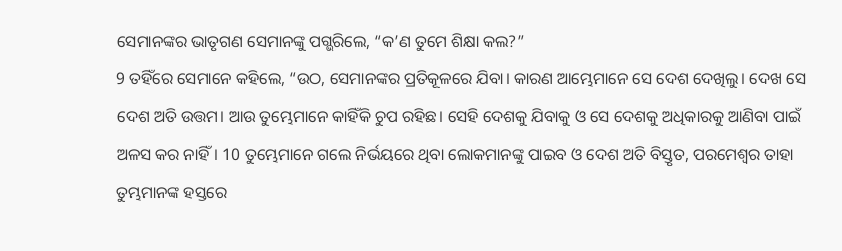ସେମାନଙ୍କର ଭାତୃଗଣ ସେମାନଙ୍କୁ ପଗ୍ଭରିଲେ, “କ’ଣ ତୁମେ ଶିକ୍ଷା କଲ?”
9 ତହିଁରେ ସେମାନେ କହିଲେ, “ଉଠ, ସେମାନଙ୍କର ପ୍ରତିକୂଳରେ ଯିବା। କାରଣ ଆମ୍ଭେମାନେ ସେ ଦେଶ ଦେଖିଲୁ। ଦେଖ ସେ ଦେଶ ଅତି ଉତ୍ତମ। ଆଉ ତୁମ୍ଭେମାନେ କାହିଁକି ଚୁପ ରହିଛ। ସେହି ଦେଶକୁ ଯିବାକୁ ଓ ସେ ଦେଶକୁ ଅଧିକାରକୁ ଆଣିବା ପାଇଁ ଅଳସ କର ନାହିଁ। 10 ତୁମ୍ଭେମାନେ ଗଲେ ନିର୍ଭୟରେ ଥିବା ଲୋକମାନଙ୍କୁ ପାଇବ ଓ ଦେଶ ଅତି ବିସ୍ତୃତ, ପରମେଶ୍ୱର ତାହା ତୁମ୍ଭମାନଙ୍କ ହସ୍ତରେ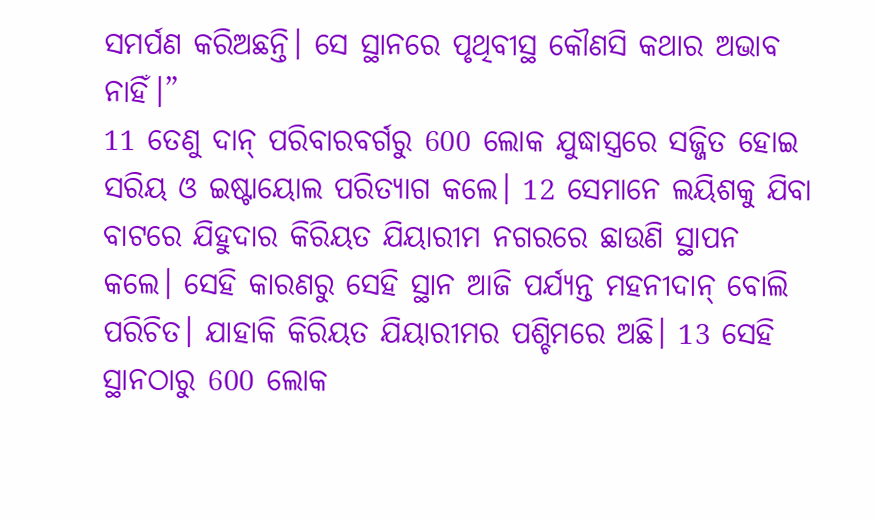ସମର୍ପଣ କରିଅଛନ୍ତି। ସେ ସ୍ଥାନରେ ପୃଥିବୀସ୍ଥ କୌଣସି କଥାର ଅଭାବ ନାହିଁ।”
11 ତେଣୁ ଦାନ୍ ପରିବାରବର୍ଗରୁ 600 ଲୋକ ଯୁଦ୍ଧାସ୍ତ୍ରରେ ସଜ୍ଜିତ ହୋଇ ସରିୟ ଓ ଇଷ୍ଟାୟୋଲ ପରିତ୍ୟାଗ କଲେ। 12 ସେମାନେ ଲୟିଶକୁ ଯିବା ବାଟରେ ଯିହୁଦାର କିରିୟତ ଯିୟାରୀମ ନଗରରେ ଛାଉଣି ସ୍ଥାପନ କଲେ। ସେହି କାରଣରୁ ସେହି ସ୍ଥାନ ଆଜି ପର୍ଯ୍ୟନ୍ତ ମହନୀଦାନ୍ ବୋଲି ପରିଚିତ। ଯାହାକି କିରିୟତ ଯିୟାରୀମର ପଶ୍ଚିମରେ ଅଛି। 13 ସେହି ସ୍ଥାନଠାରୁ 600 ଲୋକ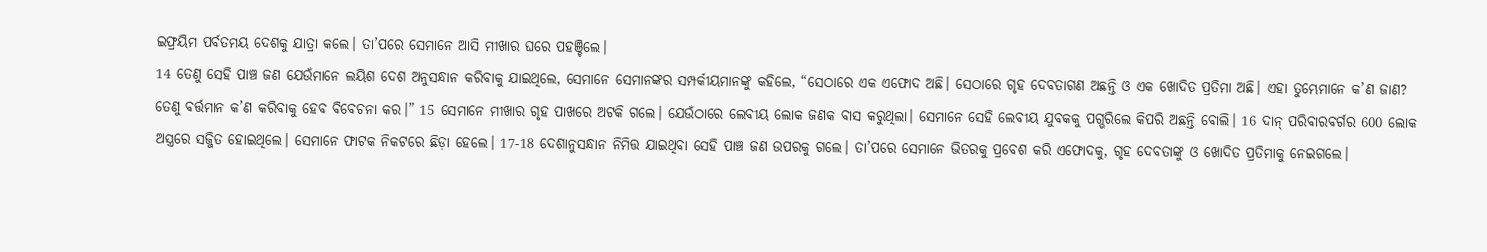ଇଫ୍ରୟିମ ପର୍ବତମୟ ଦେଶକୁ ଯାତ୍ରା କଲେ। ତା’ପରେ ସେମାନେ ଆସି ମୀଖାର ଘରେ ପହଞ୍ଚିଲେ।
14 ତେଣୁ ସେହି ପାଞ୍ଚ ଜଣ ଯେଉଁମାନେ ଲୟିଶ ଦେଶ ଅନୁସନ୍ଧାନ କରିବାକୁ ଯାଇଥିଲେ, ସେମାନେ ସେମାନଙ୍କର ସମ୍ପର୍କୀୟମାନଙ୍କୁ କହିଲେ, “ସେଠାରେ ଏକ ଏଫୋଦ ଅଛି। ସେଠାରେ ଗୃହ ଦେବତାଗଣ ଅଛନ୍ତି ଓ ଏକ ଖୋଦିତ ପ୍ରତିମା ଅଛି। ଏହା ତୁମ୍ଭେମାନେ କ’ଣ ଜାଣ? ତେଣୁ ବର୍ତ୍ତମାନ କ’ଣ କରିବାକୁ ହେବ ବିବେଚନା କର।” 15 ସେମାନେ ମୀଖାର ଗୃହ ପାଖରେ ଅଟକି ଗଲେ। ଯେଉଁଠାରେ ଲେବୀୟ ଲୋକ ଜଣକ ବାସ କରୁଥିଲା। ସେମାନେ ସେହି ଲେବୀୟ ଯୁବକକୁ ପଗ୍ଭରିଲେ କିପରି ଅଛନ୍ତି ବୋଲି। 16 ଦାନ୍ ପରିବାରବର୍ଗର 600 ଲୋକ ଅସ୍ତ୍ରରେ ସଜ୍ଜିତ ହୋଇଥିଲେ। ସେମାନେ ଫାଟକ ନିକଟରେ ଛିଡ଼ା ହେଲେ। 17-18 ଦେଶାନୁସନ୍ଧାନ ନିମିତ୍ତ ଯାଇଥିବା ସେହି ପାଞ୍ଚ ଜଣ ଉପରକୁ ଗଲେ। ତା’ପରେ ସେମାନେ ଭିତରକୁ ପ୍ରବେଶ କରି ଏଫୋଦକୁ, ଗୃହ ଦେବତାଙ୍କୁ ଓ ଖୋଦିତ ପ୍ରତିମାକୁ ନେଇଗଲେ।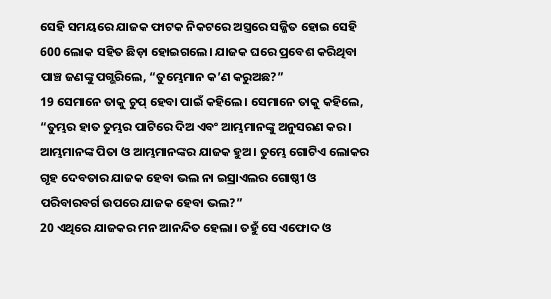ସେହି ସମୟରେ ଯାଜକ ଫାଟକ ନିକଟରେ ଅସ୍ତ୍ରରେ ସଜ୍ଜିତ ହୋଇ ସେହି 600 ଲୋକ ସହିତ ଛିଡ଼ା ହୋଇଗଲେ। ଯାଜକ ଘରେ ପ୍ରବେଶ କରିଥିବା ପାଞ୍ଚ ଜଣଙ୍କୁ ପଗ୍ଭରିଲେ, “ତୁମ୍ଭେମାନ କ’ଣ କରୁଅଛ?”
19 ସେମାନେ ତାକୁ ଚୁପ୍ ହେବା ପାଇଁ କହିଲେ। ସେମାନେ ତାକୁ କହିଲେ, “ତୁମ୍ଭର ହାତ ତୁମ୍ଭର ପାଟିରେ ଦିଅ ଏବଂ ଆମ୍ଭମାନଙ୍କୁ ଅନୁସରଣ କର। ଆମ୍ଭମାନଙ୍କ ପିତା ଓ ଆମ୍ଭମାନଙ୍କର ଯାଜକ ହୁଅ। ତୁମ୍ଭେ ଗୋଟିଏ ଲୋକର ଗୃହ ଦେବତାର ଯାଜକ ହେବା ଭଲ ନା ଇସ୍ରାଏଲର ଗୋଷ୍ଠୀ ଓ ପରିବାରବର୍ଗ ଉପରେ ଯାଜକ ହେବା ଭଲ?”
20 ଏଥିରେ ଯାଜକର ମନ ଆନନ୍ଦିତ ହେଲା। ତହୁଁ ସେ ଏଫୋଦ ଓ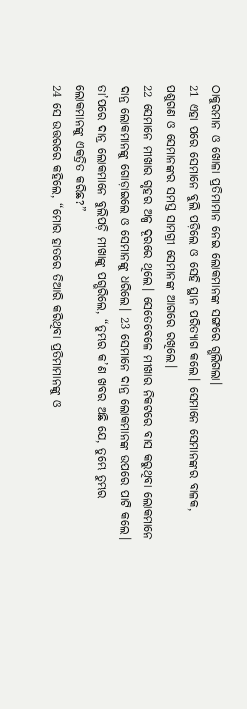ଠାକୁରମାନ ଓ ଖୋଳା ପ୍ରତିମାମାନ ନେଇ ଲୋକମାନଙ୍କ ସଙ୍ଗରେ ଗ୍ଭଲିଗଲା।
21 ଏହା ପରେ ସେମାନେ ବୁଲି ପଡ଼ିଲେ ଓ ସେହି ସ୍ଥାନ ପରିତ୍ୟାଗ କଲେ। ସେମାନେ ସେମାନଙ୍କର ବାଳକ, ପଶୁଗଣ ଓ ସେମାନଙ୍କର ସମସ୍ତ ସାମଗ୍ରୀ ସେମାନଙ୍କ ଆଗରେ ରଖିଲେ।
22 ସେମାନେ ମୀଖାର ଗୃହର ଅଳ୍ପ ଦୂରରେ ଥିଲେ। ସେତେବେଳେ ମୀଖାର ନିକଟରେ ବାସ କରୁଥିବା ଲୋକମାନେ ଦାନ୍ର ଲୋକମାନଙ୍କୁ ଗୋଡ଼ାଇଲେ ଓ ସେମାନଙ୍କୁ ଧରିଲେ। 23 ସେମାନେ ଦାନ୍ର ଲୋକମାନଙ୍କ ଉପରେ ପାଟି କଲେ। ତା’ପରେ ଦାନ୍ର ଲୋକମାନେ ବୁଲିପଡ଼ି ମୀଖାଙ୍କୁ ପଗ୍ଭରିଲେ, “ତୁମ୍ଭର କ’ଣ ଖବର ଅଛି ଯେ, ତୁମ୍ଭେ ତୁମ୍ଭର ଲୋକମାନଙ୍କୁ ଏକତ୍ରିତ କରିଛ?”
24 ସେ ଉତ୍ତରରେ କହିଲେ, “ମୋର ହାତରେ ତିଆରି କରିଥିବା ପ୍ରତିମାମାନଙ୍କୁ ଓ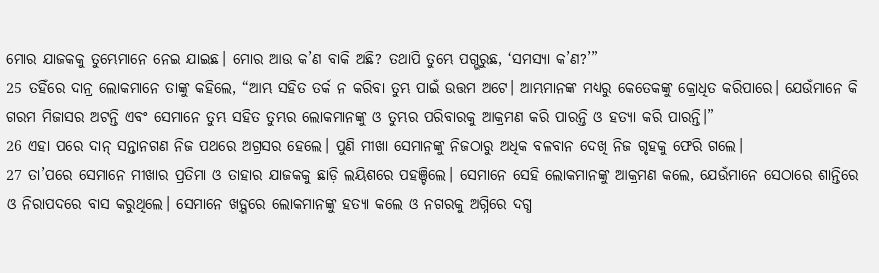ମୋର ଯାଜକକୁ ତୁମ୍ଭେମାନେ ନେଇ ଯାଇଛ। ମୋର ଆଉ କ’ଣ ବାକି ଅଛି? ତଥାପି ତୁମ୍ଭେ ପଗ୍ଭରୁଛ, ‘ସମସ୍ୟା କ’ଣ?’”
25 ତହିଁରେ ଦାନ୍ର ଲୋକମାନେ ତାଙ୍କୁ କହିଲେ, “ଆମ୍ଭ ସହିତ ତର୍କ ନ କରିବା ତୁମ୍ଭ ପାଇଁ ଉତ୍ତମ ଅଟେ। ଆମ୍ଭମାନଙ୍କ ମଧ୍ୟରୁ କେତେକଙ୍କୁ କ୍ରୋଧିତ କରିପାରେ। ଯେଉଁମାନେ କି ଗରମ ମିଜାସର ଅଟନ୍ତି ଏବଂ ସେମାନେ ତୁମ୍ଭ ସହିତ ତୁମ୍ଭର ଲୋକମାନଙ୍କୁ ଓ ତୁମ୍ଭର ପରିବାରକୁ ଆକ୍ରମଣ କରି ପାରନ୍ତି ଓ ହତ୍ୟା କରି ପାରନ୍ତି।”
26 ଏହା ପରେ ଦାନ୍ ସନ୍ତାନଗଣ ନିଜ ପଥରେ ଅଗ୍ରସର ହେଲେ। ପୁଣି ମୀଖା ସେମାନଙ୍କୁ ନିଜଠାରୁ ଅଧିକ ବଳବାନ ଦେଖି ନିଜ ଗୃହକୁ ଫେରି ଗଲେ।
27 ତା’ପରେ ସେମାନେ ମୀଖାର ପ୍ରତିମା ଓ ତାହାର ଯାଜକକୁ ଛାଡ଼ି ଲୟିଶରେ ପହଞ୍ଚିଲେ। ସେମାନେ ସେହି ଲୋକମାନଙ୍କୁ ଆକ୍ରମଣ କଲେ, ଯେଉଁମାନେ ସେଠାରେ ଶାନ୍ତିରେ ଓ ନିରାପଦରେ ବାସ କରୁଥିଲେ। ସେମାନେ ଖଡ଼୍ଗରେ ଲୋକମାନଙ୍କୁ ହତ୍ୟା କଲେ ଓ ନଗରକୁ ଅଗ୍ନିରେ ଦଗ୍ଧ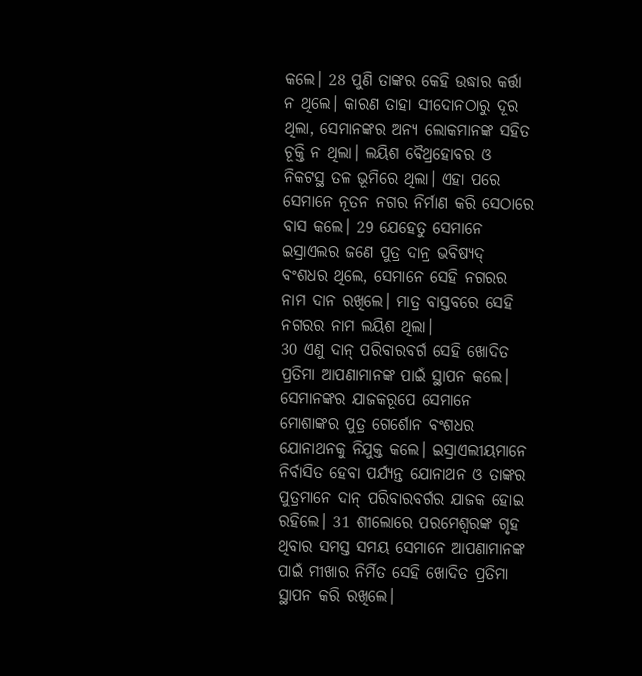କଲେ। 28 ପୁଣି ତାଙ୍କର କେହି ଉଦ୍ଧାର କର୍ତ୍ତା ନ ଥିଲେ। କାରଣ ତାହା ସୀଦୋନଠାରୁ ଦୂର ଥିଲା, ସେମାନଙ୍କର ଅନ୍ୟ ଲୋକମାନଙ୍କ ସହିତ ଚୂକ୍ତି ନ ଥିଲା। ଲୟିଶ ବୈଥ୍ରହୋବର ଓ ନିକଟସ୍ଥ ତଳ ଭୂମିରେ ଥିଲା। ଏହା ପରେ ସେମାନେ ନୂତନ ନଗର ନିର୍ମାଣ କରି ସେଠାରେ ବାସ କଲେ। 29 ଯେହେତୁ ସେମାନେ ଇସ୍ରାଏଲର ଜଣେ ପୁତ୍ର ଦାନ୍ର ଭବିଷ୍ୟଦ୍ ବଂଶଧର ଥିଲେ, ସେମାନେ ସେହି ନଗରର ନାମ ଦାନ ରଖିଲେ। ମାତ୍ର ବାସ୍ତବରେ ସେହି ନଗରର ନାମ ଲୟିଶ ଥିଲା।
30 ଏଣୁ ଦାନ୍ ପରିବାରବର୍ଗ ସେହି ଖୋଦିତ ପ୍ରତିମା ଆପଣାମାନଙ୍କ ପାଇଁ ସ୍ଥାପନ କଲେ। ସେମାନଙ୍କର ଯାଜକରୂପେ ସେମାନେ ମୋଶାଙ୍କର ପୁତ୍ର ଗେର୍ଶୋନ ବଂଶଧର ଯୋନାଥନକୁ ନିଯୁକ୍ତ କଲେ। ଇସ୍ରାଏଲୀୟମାନେ ନିର୍ବାସିତ ହେବା ପର୍ଯ୍ୟନ୍ତ ଯୋନାଥନ ଓ ତାଙ୍କର ପୁତ୍ରମାନେ ଦାନ୍ ପରିବାରବର୍ଗର ଯାଜକ ହୋଇ ରହିଲେ। 31 ଶୀଲୋରେ ପରମେଶ୍ୱରଙ୍କ ଗୃହ ଥିବାର ସମସ୍ତ ସମୟ ସେମାନେ ଆପଣାମାନଙ୍କ ପାଇଁ ମୀଖାର ନିର୍ମିତ ସେହି ଖୋଦିତ ପ୍ରତିମା ସ୍ଥାପନ କରି ରଖିଲେ।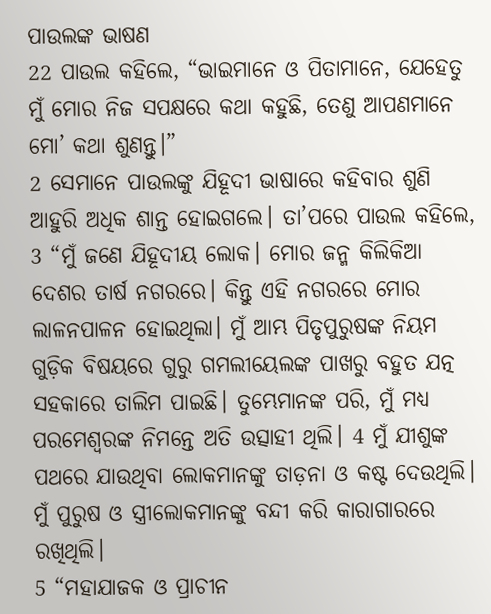ପାଉଲଙ୍କ ଭାଷଣ
22 ପାଉଲ କହିଲେ, “ଭାଇମାନେ ଓ ପିତାମାନେ, ଯେହେତୁ ମୁଁ ମୋର ନିଜ ସପକ୍ଷରେ କଥା କହୁଛି, ତେଣୁ ଆପଣମାନେ ମୋ’ କଥା ଶୁଣନ୍ତୁ।”
2 ସେମାନେ ପାଉଲଙ୍କୁ ଯିହୂଦୀ ଭାଷାରେ କହିବାର ଶୁଣି ଆହୁରି ଅଧିକ ଶାନ୍ତ ହୋଇଗଲେ। ତା’ପରେ ପାଉଲ କହିଲେ,
3 “ମୁଁ ଜଣେ ଯିହୂଦୀୟ ଲୋକ। ମୋର ଜନ୍ମ କିଲିକିଆ ଦେଶର ତାର୍ଷ ନଗରରେ। କିନ୍ତୁ ଏହି ନଗରରେ ମୋର ଲାଳନପାଳନ ହୋଇଥିଲା। ମୁଁ ଆମ୍ଭ ପିତୃପୁରୁଷଙ୍କ ନିୟମ ଗୁଡ଼ିକ ବିଷୟରେ ଗୁରୁ ଗମଲୀୟେଲଙ୍କ ପାଖରୁ ବହୁତ ଯତ୍ନ ସହକାରେ ତାଲିମ ପାଇଛି। ତୁମ୍ଭେମାନଙ୍କ ପରି, ମୁଁ ମଧ୍ୟ ପରମେଶ୍ୱରଙ୍କ ନିମନ୍ତେ ଅତି ଉତ୍ସାହୀ ଥିଲି। 4 ମୁଁ ଯୀଶୁଙ୍କ ପଥରେ ଯାଉଥିବା ଲୋକମାନଙ୍କୁ ତାଡ଼ନା ଓ କଷ୍ଟ ଦେଉଥିଲି। ମୁଁ ପୁରୁଷ ଓ ସ୍ତ୍ରୀଲୋକମାନଙ୍କୁ ବନ୍ଦୀ କରି କାରାଗାରରେ ରଖିଥିଲି।
5 “ମହାଯାଜକ ଓ ପ୍ରାଚୀନ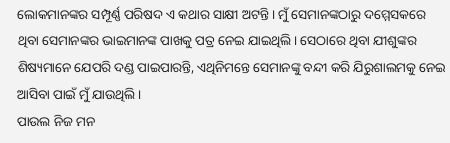ଲୋକମାନଙ୍କର ସମ୍ପୂର୍ଣ୍ଣ ପରିଷଦ ଏ କଥାର ସାକ୍ଷୀ ଅଟନ୍ତି। ମୁଁ ସେମାନଙ୍କଠାରୁ ଦମ୍ମେସକରେ ଥିବା ସେମାନଙ୍କର ଭାଇମାନଙ୍କ ପାଖକୁ ପତ୍ର ନେଇ ଯାଇଥିଲି। ସେଠାରେ ଥିବା ଯୀଶୁଙ୍କର ଶିଷ୍ୟମାନେ ଯେପରି ଦଣ୍ଡ ପାଇପାରନ୍ତି, ଏଥିନିମନ୍ତେ ସେମାନଙ୍କୁ ବନ୍ଦୀ କରି ଯିରୁଶାଲମକୁ ନେଇ ଆସିବା ପାଇଁ ମୁଁ ଯାଉଥିଲି।
ପାଉଲ ନିଜ ମନ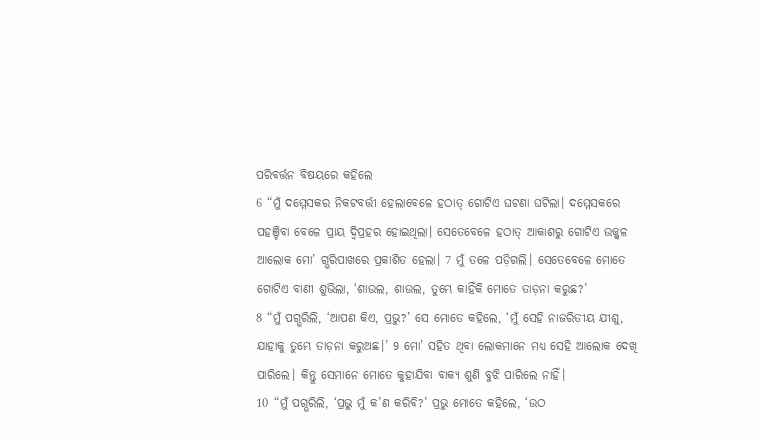ପରିବର୍ତ୍ତନ ବିଷୟରେ କହିଲେ
6 “ମୁଁ ଦମ୍ମେସକର ନିକଟବର୍ତ୍ତୀ ହେଲାବେଳେ ହଠାତ୍ ଗୋଟିଏ ଘଟଣା ଘଟିଲା। ଦମ୍ମେସକରେ ପହଞ୍ଚିବା ବେଳେ ପ୍ରାୟ ଦ୍ୱିପ୍ରହର ହୋଇଥିଲା। ସେତେବେଳେ ହଠାତ୍ ଆକାଶରୁ ଗୋଟିଏ ଉଜ୍ଜ୍ୱଳ ଆଲୋକ ମୋ’ ଗ୍ଭରିପାଖରେ ପ୍ରକାଶିତ ହେଲା। 7 ମୁଁ ତଳେ ପଡ଼ିଗଲି। ସେତେବେଳେ ମୋତେ ଗୋଟିଏ ବାଣୀ ଶୁଭିଲା, ‘ଶାଉଲ, ଶାଉଲ, ତୁମ୍ଭେ କାହିଁକି ମୋତେ ତାଡ଼ନା କରୁଛ?’
8 “ମୁଁ ପଗ୍ଭରିଲି, ‘ଆପଣ କିଏ, ପ୍ରଭୁ?’ ସେ ମୋତେ କହିଲେ, ‘ମୁଁ ସେହି ନାଜରିତୀୟ ଯୀଶୁ, ଯାହାକୁ ତୁମ୍ଭେ ତାଡ଼ନା କରୁଅଛ।’ 9 ମୋ’ ସହିତ ଥିବା ଲୋକମାନେ ମଧ୍ୟ ସେହି ଆଲୋକ ଦେଖି ପାରିଲେ। କିନ୍ତୁ ସେମାନେ ମୋତେ କୁହାଯିବା ବାକ୍ୟ ଶୁଣି ବୁଝି ପାରିଲେ ନାହିଁ।
10 “ମୁଁ ପଗ୍ଭରିଲି, ‘ପ୍ରଭୁ ମୁଁ କ’ଣ କରିବି?’ ପ୍ରଭୁ ମୋତେ କହିଲେ, ‘ଉଠ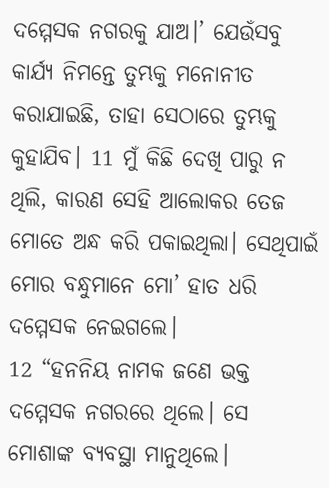ଦମ୍ମେସକ ନଗରକୁ ଯାଅ।’ ଯେଉଁସବୁ କାର୍ଯ୍ୟ ନିମନ୍ତେ ତୁମ୍ଭକୁ ମନୋନୀତ କରାଯାଇଛି, ତାହା ସେଠାରେ ତୁମ୍ଭକୁ କୁହାଯିବ। 11 ମୁଁ କିଛି ଦେଖି ପାରୁ ନ ଥିଲି, କାରଣ ସେହି ଆଲୋକର ତେଜ ମୋତେ ଅନ୍ଧ କରି ପକାଇଥିଲା। ସେଥିପାଇଁ ମୋର ବନ୍ଧୁମାନେ ମୋ’ ହାତ ଧରି ଦମ୍ମେସକ ନେଇଗଲେ।
12 “ହନନିୟ ନାମକ ଜଣେ ଭକ୍ତ ଦମ୍ମେସକ ନଗରରେ ଥିଲେ। ସେ ମୋଶାଙ୍କ ବ୍ୟବସ୍ଥା ମାନୁଥିଲେ।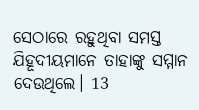ସେଠାରେ ରହୁଥିବା ସମସ୍ତ ଯିହୂଦୀୟମାନେ ତାହାଙ୍କୁ ସମ୍ମାନ ଦେଉଥିଲେ। 13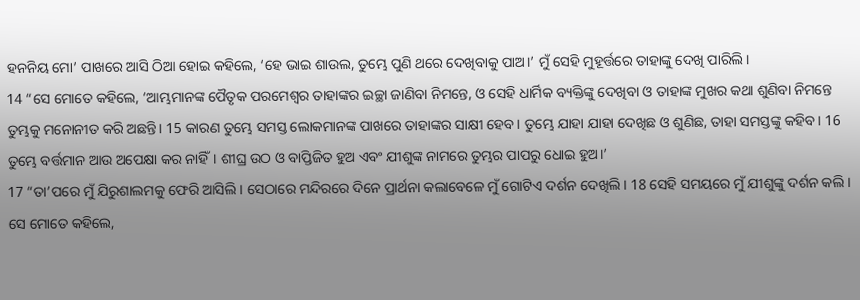ହନନିୟ ମୋ’ ପାଖରେ ଆସି ଠିଆ ହୋଇ କହିଲେ, ‘ହେ ଭାଇ ଶାଉଲ, ତୁମ୍ଭେ ପୁଣି ଥରେ ଦେଖିବାକୁ ପାଅ।’ ମୁଁ ସେହି ମୁହୂର୍ତ୍ତରେ ତାହାଙ୍କୁ ଦେଖି ପାରିଲି।
14 “ସେ ମୋତେ କହିଲେ, ‘ଆମ୍ଭମାନଙ୍କ ପୈତୃକ ପରମେଶ୍ୱର ତାହାଙ୍କର ଇଚ୍ଛା ଜାଣିବା ନିମନ୍ତେ, ଓ ସେହି ଧାର୍ମିକ ବ୍ୟକ୍ତିଙ୍କୁ ଦେଖିବା ଓ ତାହାଙ୍କ ମୁଖର କଥା ଶୁଣିବା ନିମନ୍ତେ ତୁମ୍ଭକୁ ମନୋନୀତ କରି ଅଛନ୍ତି। 15 କାରଣ ତୁମ୍ଭେ ସମସ୍ତ ଲୋକମାନଙ୍କ ପାଖରେ ତାହାଙ୍କର ସାକ୍ଷୀ ହେବ। ତୁମ୍ଭେ ଯାହା ଯାହା ଦେଖିଛ ଓ ଶୁଣିଛ, ତାହା ସମସ୍ତଙ୍କୁ କହିବ। 16 ତୁମ୍ଭେ ବର୍ତ୍ତମାନ ଆଉ ଅପେକ୍ଷା କର ନାହିଁ। ଶୀଘ୍ର ଉଠ ଓ ବାପ୍ତିଜିତ ହୁଅ ଏବଂ ଯୀଶୁଙ୍କ ନାମରେ ତୁମ୍ଭର ପାପରୁ ଧୋଇ ହୁଅ।’
17 “ତା’ପରେ ମୁଁ ଯିରୁଶାଲମକୁ ଫେରି ଆସିଲି। ସେଠାରେ ମନ୍ଦିରରେ ଦିନେ ପ୍ରାର୍ଥନା କଲାବେଳେ ମୁଁ ଗୋଟିଏ ଦର୍ଶନ ଦେଖିଲି। 18 ସେହି ସମୟରେ ମୁଁ ଯୀଶୁଙ୍କୁ ଦର୍ଶନ କଲି। ସେ ମୋତେ କହିଲେ,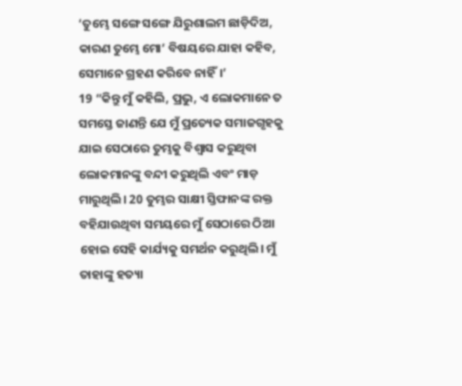‘ତୁମ୍ଭେ ସଙ୍ଗେ ସଙ୍ଗେ ଯିରୁଶାଲମ ଛାଡ଼ିଦିଅ, କାରଣ ତୁମ୍ଭେ ମୋ’ ବିଷୟରେ ଯାହା କହିବ, ସେମାନେ ଗ୍ରହଣ କରିବେ ନାହିଁ।’
19 “କିନ୍ତୁ ମୁଁ କହିଲି, ପ୍ରଭୁ, ଏ ଲୋକମାନେ ତ ସମସ୍ତେ ଜାଣନ୍ତି ଯେ ମୁଁ ପ୍ରତ୍ୟେକ ସମାଜଗୃହକୁ ଯାଇ ସେଠାରେ ତୁମ୍ଭକୁ ବିଶ୍ୱାସ କରୁଥିବା ଲୋକମାନଙ୍କୁ ବନ୍ଦୀ କରୁଥିଲି ଏବଂ ମାଡ଼ ମାରୁଥିଲି। 20 ତୁମ୍ଭର ସାକ୍ଷୀ ସ୍ତିଫାନଙ୍କ ରକ୍ତ ବହିଯାଉଥିବା ସମୟରେ ମୁଁ ସେଠାରେ ଠିଆ ହୋଇ ସେହି କାର୍ଯ୍ୟକୁ ସମର୍ଥନ କରୁଥିଲି। ମୁଁ ତାହାଙ୍କୁ ହତ୍ୟା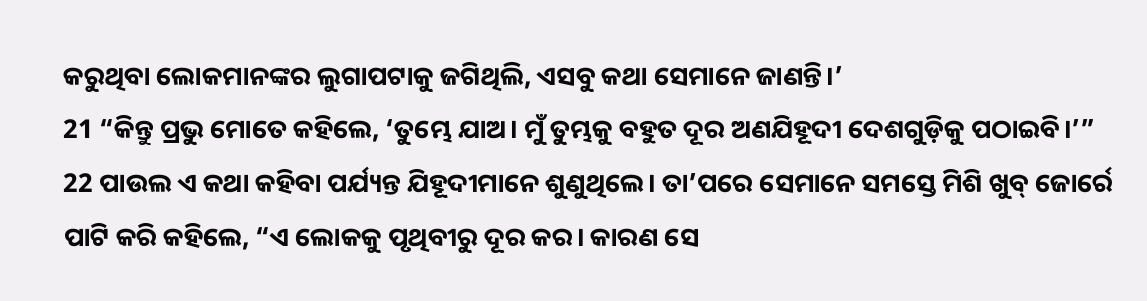କରୁଥିବା ଲୋକମାନଙ୍କର ଲୁଗାପଟାକୁ ଜଗିଥିଲି, ଏସବୁ କଥା ସେମାନେ ଜାଣନ୍ତି।’
21 “କିନ୍ତୁ ପ୍ରଭୁ ମୋତେ କହିଲେ, ‘ତୁମ୍ଭେ ଯାଅ। ମୁଁ ତୁମ୍ଭକୁ ବହୁତ ଦୂର ଅଣଯିହୂଦୀ ଦେଶଗୁଡ଼ିକୁ ପଠାଇବି।’”
22 ପାଉଲ ଏ କଥା କହିବା ପର୍ଯ୍ୟନ୍ତ ଯିହୂଦୀମାନେ ଶୁଣୁଥିଲେ। ତା’ପରେ ସେମାନେ ସମସ୍ତେ ମିଶି ଖୁବ୍ ଜୋର୍ରେ ପାଟି କରି କହିଲେ, “ଏ ଲୋକକୁ ପୃଥିବୀରୁ ଦୂର କର। କାରଣ ସେ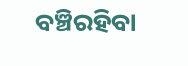ବଞ୍ଚିରହିବା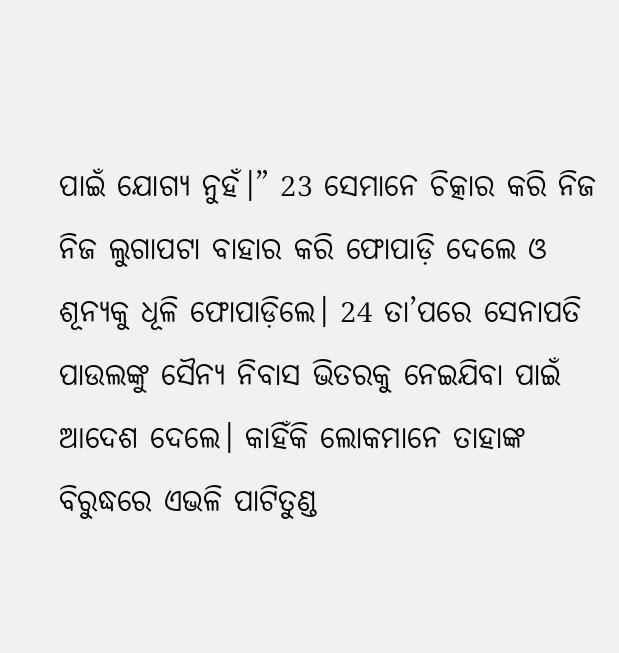ପାଇଁ ଯୋଗ୍ୟ ନୁହଁ।” 23 ସେମାନେ ଚିତ୍କାର କରି ନିଜ ନିଜ ଲୁଗାପଟା ବାହାର କରି ଫୋପାଡ଼ି ଦେଲେ ଓ ଶୂନ୍ୟକୁ ଧୂଳି ଫୋପାଡ଼ିଲେ। 24 ତା’ପରେ ସେନାପତି ପାଉଲଙ୍କୁ ସୈନ୍ୟ ନିବାସ ଭିତରକୁ ନେଇଯିବା ପାଇଁ ଆଦେଶ ଦେଲେ। କାହିଁକି ଲୋକମାନେ ତାହାଙ୍କ ବିରୁଦ୍ଧରେ ଏଭଳି ପାଟିତୁଣ୍ଡ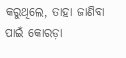କରୁଥିଲେ, ତାହା ଜାଣିବା ପାଇଁ କୋରଡ଼ା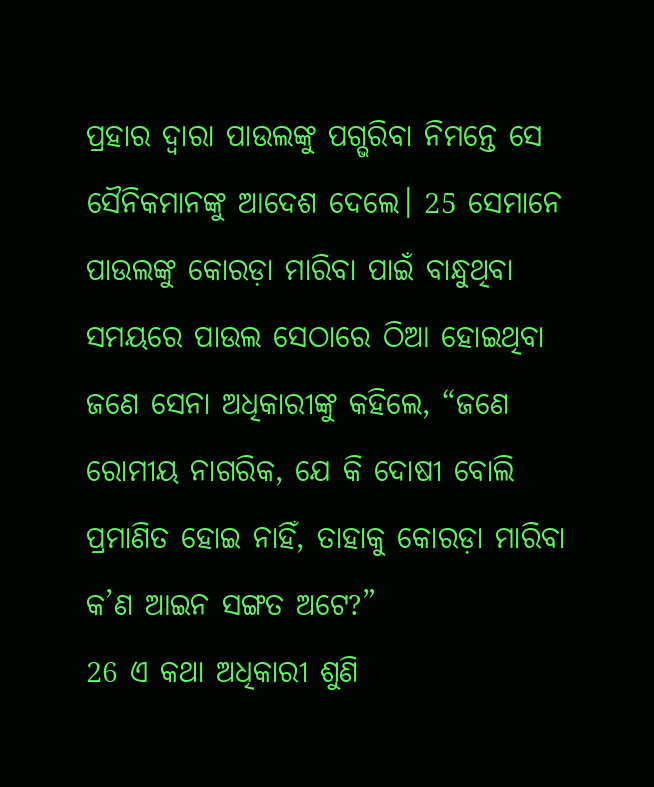ପ୍ରହାର ଦ୍ୱାରା ପାଉଲଙ୍କୁ ପଗ୍ଭରିବା ନିମନ୍ତେ ସେ ସୈନିକମାନଙ୍କୁ ଆଦେଶ ଦେଲେ। 25 ସେମାନେ ପାଉଲଙ୍କୁ କୋରଡ଼ା ମାରିବା ପାଇଁ ବାନ୍ଧୁଥିବା ସମୟରେ ପାଉଲ ସେଠାରେ ଠିଆ ହୋଇଥିବା ଜଣେ ସେନା ଅଧିକାରୀଙ୍କୁ କହିଲେ, “ଜଣେ ରୋମୀୟ ନାଗରିକ, ଯେ କି ଦୋଷୀ ବୋଲି ପ୍ରମାଣିତ ହୋଇ ନାହିଁ, ତାହାକୁ କୋରଡ଼ା ମାରିବା କ’ଣ ଆଇନ ସଙ୍ଗତ ଅଟେ?”
26 ଏ କଥା ଅଧିକାରୀ ଶୁଣି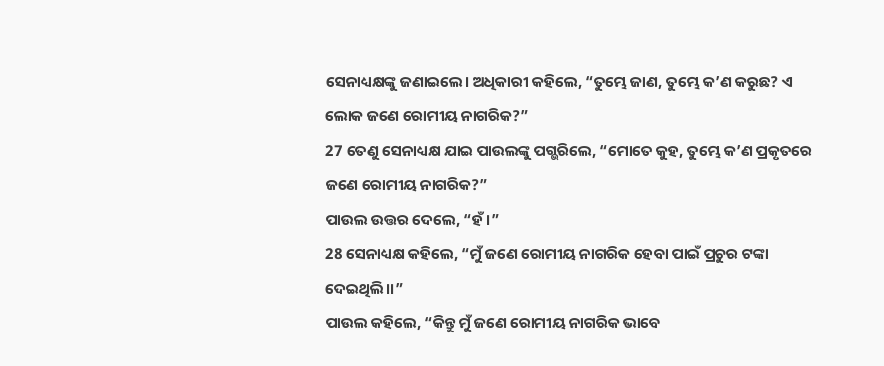ସେନାଧ୍ୟକ୍ଷଙ୍କୁ ଜଣାଇଲେ। ଅଧିକାରୀ କହିଲେ, “ତୁମ୍ଭେ ଜାଣ, ତୁମ୍ଭେ କ’ଣ କରୁଛ? ଏ ଲୋକ ଜଣେ ରୋମୀୟ ନାଗରିକ?”
27 ତେଣୁ ସେନାଧ୍ୟକ୍ଷ ଯାଇ ପାଉଲଙ୍କୁ ପଗ୍ଭରିଲେ, “ମୋତେ କୁହ, ତୁମ୍ଭେ କ’ଣ ପ୍ରକୃତରେ ଜଣେ ରୋମୀୟ ନାଗରିକ?”
ପାଉଲ ଉତ୍ତର ଦେଲେ, “ହଁ।”
28 ସେନାଧ୍ୟକ୍ଷ କହିଲେ, “ମୁଁ ଜଣେ ରୋମୀୟ ନାଗରିକ ହେବା ପାଇଁ ପ୍ରଚୁର ଟଙ୍କା ଦେଇଥିଲି।।”
ପାଉଲ କହିଲେ, “କିନ୍ତୁ ମୁଁ ଜଣେ ରୋମୀୟ ନାଗରିକ ଭାବେ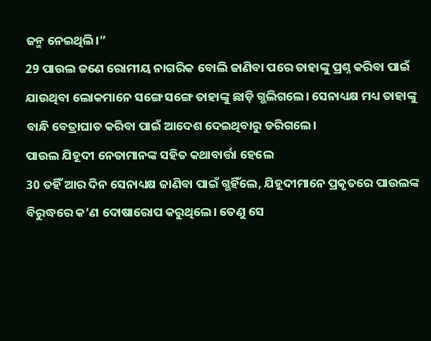ଜନ୍ମ ନେଇଥିଲି।”
29 ପାଉଲ ଜଣେ ରୋମୀୟ ନାଗରିକ ବୋଲି ଜାଣିବା ପରେ ତାହାଙ୍କୁ ପ୍ରଶ୍ନ କରିବା ପାଇଁ ଯାଉଥିବା ଲୋକମାନେ ସଙ୍ଗେ ସଙ୍ଗେ ତାହାଙ୍କୁ ଛାଡ଼ି ଗ୍ଭଲିଗଲେ। ସେନାଧ୍ୟକ୍ଷ ମଧ୍ୟ ତାହାଙ୍କୁ ବାନ୍ଧି ବେତ୍ରାଘାତ କରିବା ପାଇଁ ଆଦେଶ ଦେଇଥିବାରୁ ଡରିଗଲେ।
ପାଉଲ ଯିହୂଦୀ ନେତାମାନଙ୍କ ସହିତ କଥାବାର୍ତ୍ତା ହେଲେ
30 ତହିଁ ଆର ଦିନ ସେନାଧ୍ୟକ୍ଷ ଜାଣିବା ପାଇଁ ଗ୍ଭହିଁଲେ, ଯିହୂଦୀମାନେ ପ୍ରକୃତରେ ପାଉଲଙ୍କ ବିରୁଦ୍ଧରେ କ’ଣ ଦୋଷାରୋପ କରୁଥିଲେ। ତେଣୁ ସେ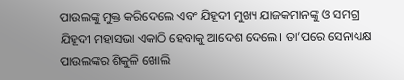ପାଉଲଙ୍କୁ ମୁକ୍ତ କରିଦେଲେ ଏବଂ ଯିହୂଦୀ ମୁଖ୍ୟ ଯାଜକମାନଙ୍କୁ ଓ ସମଗ୍ର ଯିହୂଦୀ ମହାସଭା ଏକାଠି ହେବାକୁ ଆଦେଶ ଦେଲେ। ତା’ପରେ ସେନାଧ୍ୟକ୍ଷ ପାଉଲଙ୍କର ଶିକୁଳି ଖୋଲି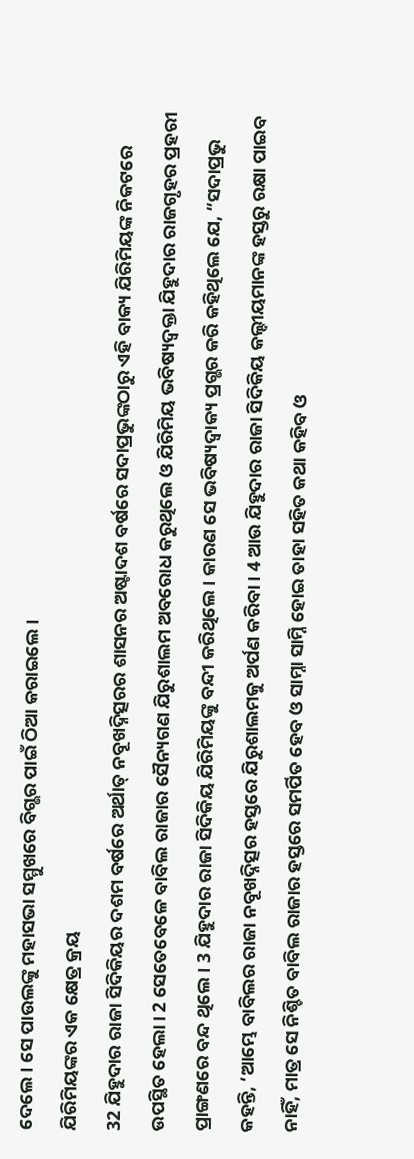ଦେଲେ। ସେ ପାଉଲଙ୍କୁ ମହାସଭା ସମ୍ମୁଖରେ ବିଗ୍ଭର ପାଇଁ ଠିଆ କରାଇଲେ।
ଯିରିମିୟଙ୍କର ଏକ କ୍ଷେତ୍ର କ୍ରୟ
32 ଯିହୁଦାର ରାଜା ସିଦିକିୟର ଦଶମ ବର୍ଷରେ ଅର୍ଥାତ୍ ନବୂଖଦ୍ନିତ୍ସରର ଶାସନର ଅଷ୍ଟାଦଶ ବର୍ଷରେ ସଦାପ୍ରଭୁଙ୍କଠାରୁ ଏହି ବାକ୍ୟ ଯିରିମିୟଙ୍କ ନିକଟରେ ଉପସ୍ଥିତ ହେଲା। 2 ସେତେବେଳେ ବାବିଲ ରାଜାର ସୈନ୍ୟଗଣ ଯିରୁଶାଲମ ଅବରୋଧ କରୁଥିଲେ ଓ ଯିରିମିୟ ଭବିଷ୍ୟଦ୍ବକ୍ତା ଯିହୁଦାର ରାଜଗୃହର ପ୍ରହରୀ ପ୍ରାଙ୍ଗଣରେ ବନ୍ଦ ଥିଲେ। 3 ଯିହୁଦାର ରାଜା ସିଦିକିୟ ଯିରିମିୟଙ୍କୁ ବନ୍ଦୀ କରିଥିଲେ। କାରଣ ସେ ଭବିଷ୍ୟଦ୍ବାକ୍ୟ ପ୍ରଗ୍ଭର କରି କହିଥିଲେ ଯେ, “ସଦାପ୍ରଭୁ କହନ୍ତି, ‘ଆମ୍ଭେ ବାବିଲର ରାଜା ନବୂଖଦ୍ନିତ୍ସର ହସ୍ତରେ ଯିରୁଶାଲମକୁ ଅର୍ପଣ କରିବା। 4 ଆଉ ଯିହୁଦାର ରାଜା ସିଦିକିୟ କଲ୍ଦୀୟମାନଙ୍କ ହସ୍ତରୁ ରକ୍ଷା ପାଇବ ନାହିଁ, ମାତ୍ର ସେ ନିଶ୍ଚିତ ବାବିଲ ରାଜାର ହସ୍ତରେ ସମର୍ପିତ ହେବ ଓ ସାମ୍ନା ସାମ୍ନି ହୋଇ ତାହା ସହିତ କଥା କହିବ ଓ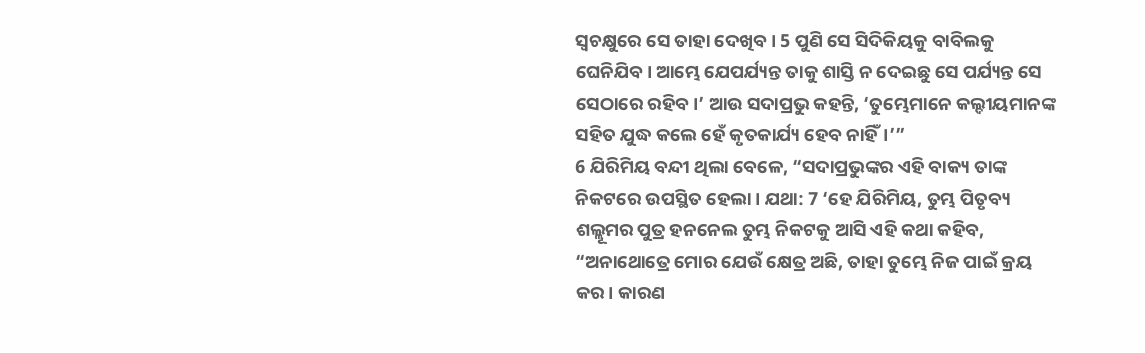ସ୍ୱଚକ୍ଷୁରେ ସେ ତାହା ଦେଖିବ। 5 ପୁଣି ସେ ସିଦିକିୟକୁ ବାବିଲକୁ ଘେନିଯିବ। ଆମ୍ଭେ ଯେପର୍ଯ୍ୟନ୍ତ ତାକୁ ଶାସ୍ତି ନ ଦେଇଛୁ ସେ ପର୍ଯ୍ୟନ୍ତ ସେ ସେଠାରେ ରହିବ।’ ଆଉ ସଦାପ୍ରଭୁ କହନ୍ତି, ‘ତୁମ୍ଭେମାନେ କଲ୍ଦୀୟମାନଙ୍କ ସହିତ ଯୁଦ୍ଧ କଲେ ହେଁ କୃତକାର୍ଯ୍ୟ ହେବ ନାହିଁ।’”
6 ଯିରିମିୟ ବନ୍ଦୀ ଥିଲା ବେଳେ, “ସଦାପ୍ରଭୁଙ୍କର ଏହି ବାକ୍ୟ ତାଙ୍କ ନିକଟରେ ଉପସ୍ଥିତ ହେଲା। ଯଥା: 7 ‘ହେ ଯିରିମିୟ, ତୁମ୍ଭ ପିତୃବ୍ୟ ଶଲ୍ଲୂମର ପୁତ୍ର ହନନେଲ ତୁମ୍ଭ ନିକଟକୁ ଆସି ଏହି କଥା କହିବ, “ଅନାଥୋତ୍ରେ ମୋର ଯେଉଁ କ୍ଷେତ୍ର ଅଛି, ତାହା ତୁମ୍ଭେ ନିଜ ପାଇଁ କ୍ରୟ କର। କାରଣ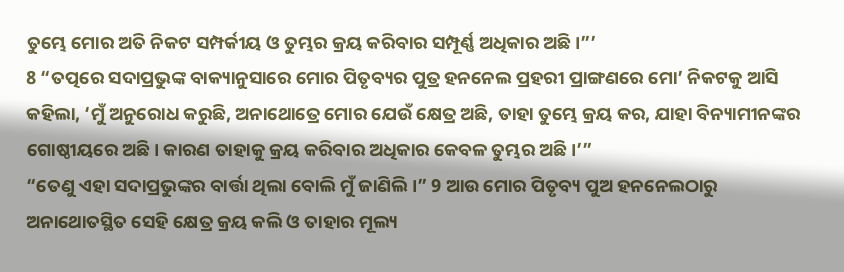ତୁମ୍ଭେ ମୋର ଅତି ନିକଟ ସମ୍ପର୍କୀୟ ଓ ତୁମ୍ଭର କ୍ରୟ କରିବାର ସମ୍ପୂର୍ଣ୍ଣ ଅଧିକାର ଅଛି।”’
8 “ତତ୍ପରେ ସଦାପ୍ରଭୁଙ୍କ ବାକ୍ୟାନୁସାରେ ମୋର ପିତୃବ୍ୟର ପୁତ୍ର ହନନେଲ ପ୍ରହରୀ ପ୍ରାଙ୍ଗଣରେ ମୋ’ ନିକଟକୁ ଆସି କହିଲା, ‘ମୁଁ ଅନୁରୋଧ କରୁଛି, ଅନାଥୋତ୍ରେ ମୋର ଯେଉଁ କ୍ଷେତ୍ର ଅଛି, ତାହା ତୁମ୍ଭେ କ୍ରୟ କର, ଯାହା ବିନ୍ୟାମୀନଙ୍କର ଗୋଷ୍ଠୀୟରେ ଅଛି। କାରଣ ତାହାକୁ କ୍ରୟ କରିବାର ଅଧିକାର କେବଳ ତୁମ୍ଭର ଅଛି।’”
“ତେଣୁ ଏହା ସଦାପ୍ରଭୁଙ୍କର ବାର୍ତ୍ତା ଥିଲା ବୋଲି ମୁଁ ଜାଣିଲି।” 9 ଆଉ ମୋର ପିତୃବ୍ୟ ପୁଅ ହନନେଲଠାରୁ ଅନାଥୋତସ୍ଥିତ ସେହି କ୍ଷେତ୍ର କ୍ରୟ କଲି ଓ ତାହାର ମୂଲ୍ୟ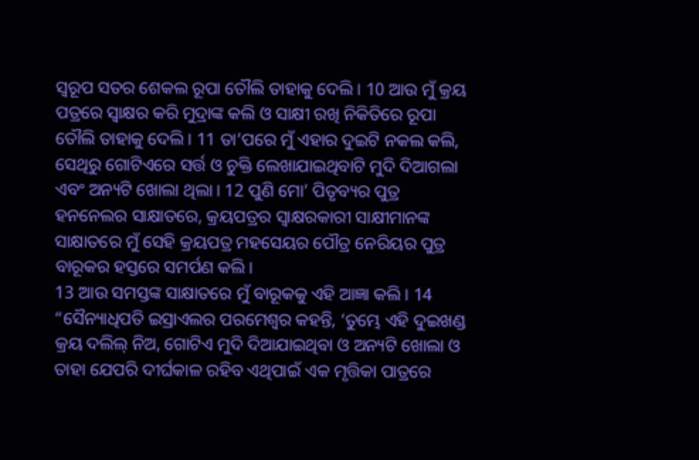ସ୍ୱରୂପ ସତର ଶେକଲ ରୂପା ତୌଲି ତାହାକୁ ଦେଲି। 10 ଆଉ ମୁଁ କ୍ରୟ ପତ୍ରରେ ସ୍ୱାକ୍ଷର କରି ମୁଦ୍ରାଙ୍କ କଲି ଓ ସାକ୍ଷୀ ରଖି ନିକିତିରେ ରୂପା ତୌଲି ତାହାକୁ ଦେଲି। 11 ତା’ପରେ ମୁଁ ଏହାର ଦୁଇଟି ନକଲ କଲି, ସେଥିରୁ ଗୋଟିଏରେ ସର୍ତ୍ତ ଓ ଚୁକ୍ତି ଲେଖାଯାଇଥିବାଟି ମୁଦି ଦିଆଗଲା ଏବଂ ଅନ୍ୟଟି ଖୋଲା ଥିଲା। 12 ପୁଣି ମୋ’ ପିତୃବ୍ୟର ପୁତ୍ର ହନନେଲର ସାକ୍ଷାତରେ, କ୍ରୟପତ୍ରର ସ୍ୱାକ୍ଷରକାରୀ ସାକ୍ଷୀମାନଙ୍କ ସାକ୍ଷାତରେ ମୁଁ ସେହି କ୍ରୟପତ୍ର ମହସେୟର ପୌତ୍ର ନେରିୟର ପୁତ୍ର ବାରୂକର ହସ୍ତରେ ସମର୍ପଣ କଲି।
13 ଆଉ ସମସ୍ତଙ୍କ ସାକ୍ଷାତରେ ମୁଁ ବାରୂକକୁ ଏହି ଆଜ୍ଞା କଲି। 14 “ସୈନ୍ୟାଧିପତି ଇସ୍ରାଏଲର ପରମେଶ୍ୱର କହନ୍ତି, ‘ତୁମ୍ଭେ ଏହି ଦୁଇଖଣ୍ଡ କ୍ରୟ ଦଲିଲ୍ ନିଅ, ଗୋଟିଏ ମୁଦି ଦିଆଯାଇଥିବା ଓ ଅନ୍ୟଟି ଖୋଲା ଓ ତାହା ଯେପରି ଦୀର୍ଘକାଳ ରହିବ ଏଥିପାଇଁ ଏକ ମୃତ୍ତିକା ପାତ୍ରରେ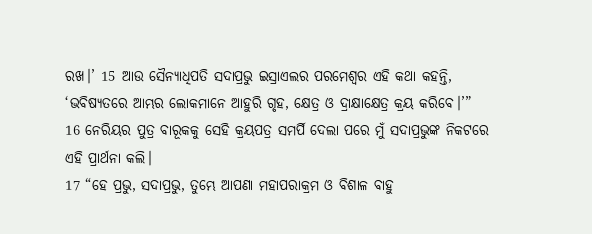ରଖ।’ 15 ଆଉ ସୈନ୍ୟାଧିପତି ସଦାପ୍ରଭୁ ଇସ୍ରାଏଲର ପରମେଶ୍ୱର ଏହି କଥା କହନ୍ତି, ‘ଭବିଷ୍ୟତରେ ଆମ୍ଭର ଲୋକମାନେ ଆହୁରି ଗୃହ, କ୍ଷେତ୍ର ଓ ଦ୍ରାକ୍ଷାକ୍ଷେତ୍ର କ୍ରୟ କରିବେ।’”
16 ନେରିୟର ପୁତ୍ର ବାରୂକକୁ ସେହି କ୍ରୟପତ୍ର ସମର୍ପି ଦେଲା ପରେ ମୁଁ ସଦାପ୍ରଭୁଙ୍କ ନିକଟରେ ଏହି ପ୍ରାର୍ଥନା କଲି।
17 “ହେ ପ୍ରଭୁ, ସଦାପ୍ରଭୁ, ତୁମ୍ଭେ ଆପଣା ମହାପରାକ୍ରମ ଓ ବିଶାଳ ବାହୁ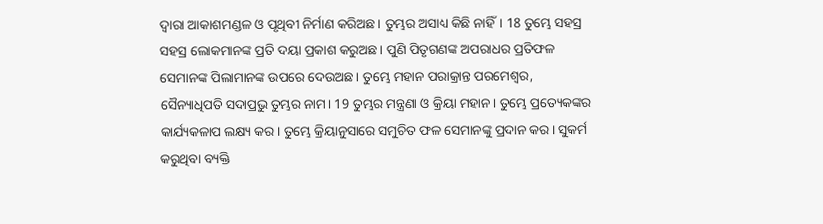ଦ୍ୱାରା ଆକାଶମଣ୍ଡଳ ଓ ପୃଥିବୀ ନିର୍ମାଣ କରିଅଛ। ତୁମ୍ଭର ଅସାଧ୍ୟ କିଛି ନାହିଁ। 18 ତୁମ୍ଭେ ସହସ୍ର ସହସ୍ର ଲୋକମାନଙ୍କ ପ୍ରତି ଦୟା ପ୍ରକାଶ କରୁଅଛ। ପୁଣି ପିତୃଗଣଙ୍କ ଅପରାଧର ପ୍ରତିଫଳ ସେମାନଙ୍କ ପିଲାମାନଙ୍କ ଉପରେ ଦେଉଅଛ। ତୁମ୍ଭେ ମହାନ ପରାକ୍ରାନ୍ତ ପରମେଶ୍ୱର, ସୈନ୍ୟାଧିପତି ସଦାପ୍ରଭୁ ତୁମ୍ଭର ନାମ। 19 ତୁମ୍ଭର ମନ୍ତ୍ରଣା ଓ କ୍ରିୟା ମହାନ। ତୁମ୍ଭେ ପ୍ରତ୍ୟେକଙ୍କର କାର୍ଯ୍ୟକଳାପ ଲକ୍ଷ୍ୟ କର। ତୁମ୍ଭେ କ୍ରିୟାନୁସାରେ ସମୁଚିତ ଫଳ ସେମାନଙ୍କୁ ପ୍ରଦାନ କର। ସୁକର୍ମ କରୁଥିବା ବ୍ୟକ୍ତି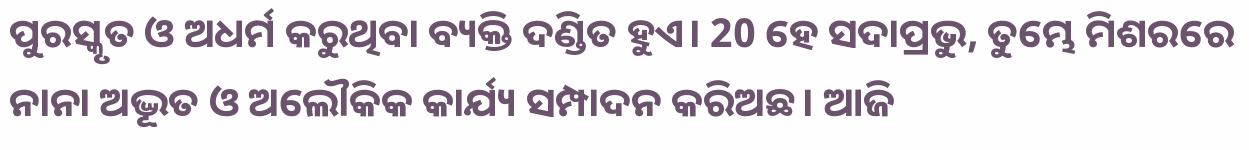ପୁରସ୍କୃତ ଓ ଅଧର୍ମ କରୁଥିବା ବ୍ୟକ୍ତି ଦଣ୍ଡିତ ହୁଏ। 20 ହେ ସଦାପ୍ରଭୁ, ତୁମ୍ଭେ ମିଶରରେ ନାନା ଅଦ୍ଭୂତ ଓ ଅଲୌକିକ କାର୍ଯ୍ୟ ସମ୍ପାଦନ କରିଅଛ। ଆଜି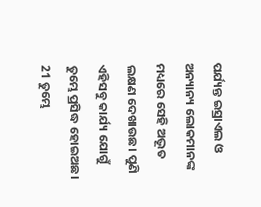ପର୍ଯ୍ୟନ୍ତ ଇସ୍ରାଏଲ ଓ ଅନ୍ୟାନ୍ୟ ଲୋକମାନଙ୍କ ମଧ୍ୟରେ ସେହି ଅଦ୍ଭୂତ ଲକ୍ଷଣ ଦେଖାଉଛ। ପୁଣି ଏହିସବୁ କାର୍ଯ୍ୟ ଯୋଗୁଁ ତୁମ୍ଭେ ପ୍ରସିଦ୍ଧ ହୋଇଅଛ। 21 ତୁମ୍ଭେ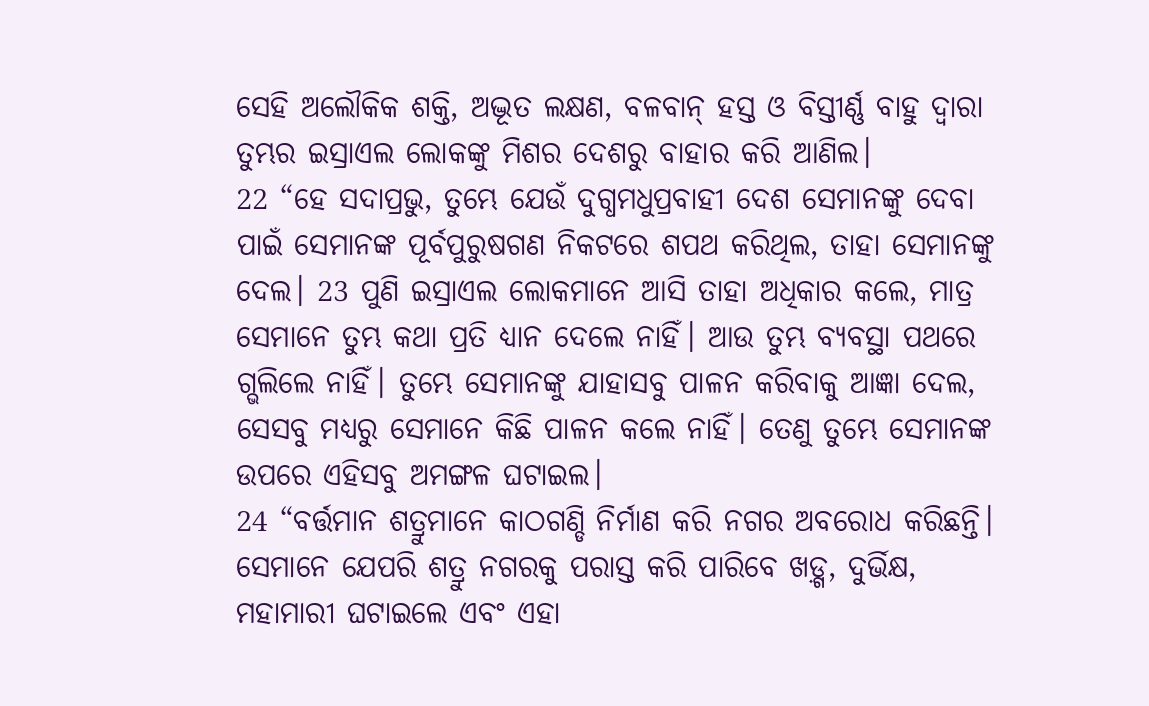ସେହି ଅଲୌକିକ ଶକ୍ତି, ଅଦ୍ଭୂତ ଲକ୍ଷଣ, ବଳବାନ୍ ହସ୍ତ ଓ ବିସ୍ତୀର୍ଣ୍ଣ ବାହୁ ଦ୍ୱାରା ତୁମ୍ଭର ଇସ୍ରାଏଲ ଲୋକଙ୍କୁ ମିଶର ଦେଶରୁ ବାହାର କରି ଆଣିଲ।
22 “ହେ ସଦାପ୍ରଭୁ, ତୁମ୍ଭେ ଯେଉଁ ଦୁଗ୍ଧମଧୁପ୍ରବାହୀ ଦେଶ ସେମାନଙ୍କୁ ଦେବା ପାଇଁ ସେମାନଙ୍କ ପୂର୍ବପୁରୁଷଗଣ ନିକଟରେ ଶପଥ କରିଥିଲ, ତାହା ସେମାନଙ୍କୁ ଦେଲ। 23 ପୁଣି ଇସ୍ରାଏଲ ଲୋକମାନେ ଆସି ତାହା ଅଧିକାର କଲେ, ମାତ୍ର ସେମାନେ ତୁମ୍ଭ କଥା ପ୍ରତି ଧ୍ୟାନ ଦେଲେ ନାହିଁ। ଆଉ ତୁମ୍ଭ ବ୍ୟବସ୍ଥା ପଥରେ ଗ୍ଭଲିଲେ ନାହିଁ। ତୁମ୍ଭେ ସେମାନଙ୍କୁ ଯାହାସବୁ ପାଳନ କରିବାକୁ ଆଜ୍ଞା ଦେଲ, ସେସବୁ ମଧ୍ୟରୁ ସେମାନେ କିଛି ପାଳନ କଲେ ନାହିଁ। ତେଣୁ ତୁମ୍ଭେ ସେମାନଙ୍କ ଉପରେ ଏହିସବୁ ଅମଙ୍ଗଳ ଘଟାଇଲ।
24 “ବର୍ତ୍ତମାନ ଶତ୍ରୁମାନେ କାଠଗଣ୍ଡି ନିର୍ମାଣ କରି ନଗର ଅବରୋଧ କରିଛନ୍ତି। ସେମାନେ ଯେପରି ଶତ୍ରୁ ନଗରକୁ ପରାସ୍ତ କରି ପାରିବେ ଖଡ଼୍ଗ, ଦୁର୍ଭିକ୍ଷ, ମହାମାରୀ ଘଟାଇଲେ ଏବଂ ଏହା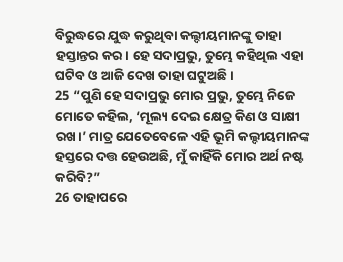ବିରୁଦ୍ଧରେ ଯୁଦ୍ଧ କରୁଥିବା କଲ୍ଦୀୟମାନଙ୍କୁ ତାହା ହସ୍ତାନ୍ତର କର। ହେ ସଦାପ୍ରଭୁ, ତୁମ୍ଭେ କହିଥିଲ ଏହା ଘଟିବ ଓ ଆଜି ଦେଖ ତାହା ଘଟୁଅଛି।
25 “ପୁଣି ହେ ସଦାପ୍ରଭୁ ମୋର ପ୍ରଭୁ, ତୁମ୍ଭେ ନିଜେ ମୋତେ କହିଲ, ‘ମୂଲ୍ୟ ଦେଇ କ୍ଷେତ୍ର କିଣ ଓ ସାକ୍ଷୀ ରଖ।’ ମାତ୍ର ଯେତେବେଳେ ଏହି ଭୂମି କଲ୍ଦୀୟମାନଙ୍କ ହସ୍ତରେ ଦତ୍ତ ହେଉଅଛି, ମୁଁ କାହିଁକି ମୋର ଅର୍ଥ ନଷ୍ଟ କରିବି?”
26 ତାହାପରେ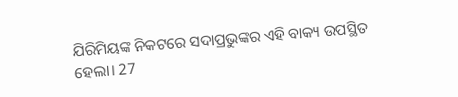ଯିରିମିୟଙ୍କ ନିକଟରେ ସଦାପ୍ରଭୁଙ୍କର ଏହି ବାକ୍ୟ ଉପସ୍ଥିତ ହେଲା। 27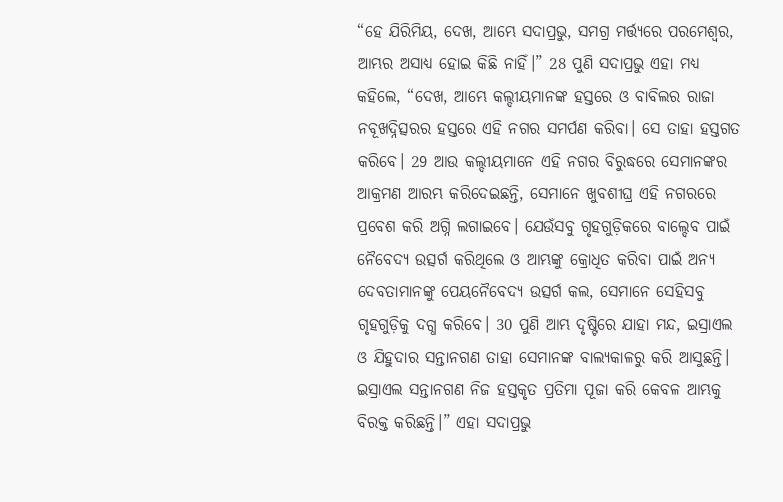“ହେ ଯିରିମିୟ, ଦେଖ, ଆମ୍ଭେ ସଦାପ୍ରଭୁ, ସମଗ୍ର ମର୍ତ୍ତ୍ୟରେ ପରମେଶ୍ୱର, ଆମ୍ଭର ଅସାଧ୍ୟ ହୋଇ କିଛି ନାହିଁ।” 28 ପୁଣି ସଦାପ୍ରଭୁ ଏହା ମଧ୍ୟ କହିଲେ, “ଦେଖ, ଆମ୍ଭେ କଲ୍ଦୀୟମାନଙ୍କ ହସ୍ତରେ ଓ ବାବିଲର ରାଜା ନବୂଖଦ୍ନିତ୍ସରର ହସ୍ତରେ ଏହି ନଗର ସମର୍ପଣ କରିବା। ସେ ତାହା ହସ୍ତଗତ କରିବେ। 29 ଆଉ କଲ୍ଦୀୟମାନେ ଏହି ନଗର ବିରୁଦ୍ଧରେ ସେମାନଙ୍କର ଆକ୍ରମଣ ଆରମ୍ଭ କରିଦେଇଛନ୍ତି, ସେମାନେ ଖୁବଶୀଘ୍ର ଏହି ନଗରରେ ପ୍ରବେଶ କରି ଅଗ୍ନି ଲଗାଇବେ। ଯେଉଁସବୁ ଗୃହଗୁଡ଼ିକରେ ବାଲ୍ଦେବ ପାଇଁ ନୈବେଦ୍ୟ ଉତ୍ସର୍ଗ କରିଥିଲେ ଓ ଆମ୍ଭଙ୍କୁ କ୍ରୋଧିତ କରିବା ପାଇଁ ଅନ୍ୟ ଦେବତାମାନଙ୍କୁ ପେୟନୈବେଦ୍ୟ ଉତ୍ସର୍ଗ କଲ, ସେମାନେ ସେହିସବୁ ଗୃହଗୁଡ଼ିକୁ ଦଗ୍ଧ କରିବେ। 30 ପୁଣି ଆମ୍ଭ ଦୃଷ୍ଟିରେ ଯାହା ମନ୍ଦ, ଇସ୍ରାଏଲ ଓ ଯିହୁଦାର ସନ୍ତାନଗଣ ତାହା ସେମାନଙ୍କ ବାଲ୍ୟକାଳରୁ କରି ଆସୁଛନ୍ତି। ଇସ୍ରାଏଲ ସନ୍ତାନଗଣ ନିଜ ହସ୍ତକୃତ ପ୍ରତିମା ପୂଜା କରି କେବଳ ଆମ୍ଭକୁ ବିରକ୍ତ କରିଛନ୍ତି।” ଏହା ସଦାପ୍ରଭୁ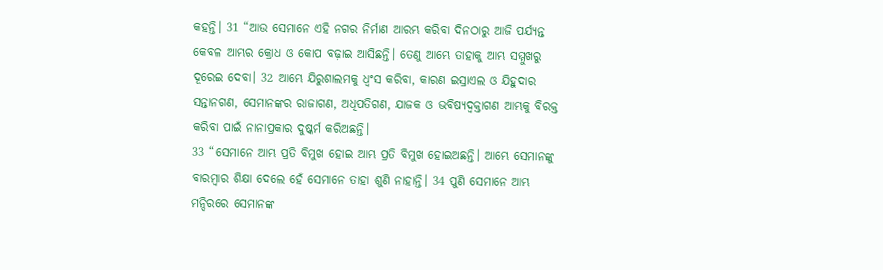କହନ୍ତି। 31 “ଆଉ ସେମାନେ ଏହି ନଗର ନିର୍ମାଣ ଆରମ୍ଭ କରିବା ଦିନଠାରୁ ଆଜି ପର୍ଯ୍ୟନ୍ତ କେବଳ ଆମ୍ଭର କ୍ରୋଧ ଓ କୋପ ବଢ଼ାଇ ଆସିଛନ୍ତି। ତେଣୁ ଆମ୍ଭେ ତାହାକୁ ଆମ୍ଭ ସମ୍ମୁଖରୁ ଦୂରେଇ ଦେବା। 32 ଆମ୍ଭେ ଯିରୁଶାଲମକୁ ଧ୍ୱଂସ କରିବା, କାରଣ ଇସ୍ରାଏଲ ଓ ଯିହୁଦାର ସନ୍ତାନଗଣ, ସେମାନଙ୍କର ରାଜାଗଣ, ଅଧିପତିଗଣ, ଯାଜକ ଓ ଭବିଷ୍ୟଦ୍ବକ୍ତାଗଣ ଆମ୍ଭକୁ ବିରକ୍ତ କରିବା ପାଇଁ ନାନାପ୍ରକାର ଦୁଷ୍କର୍ମ କରିଅଛନ୍ତି।
33 “ସେମାନେ ଆମ୍ଭ ପ୍ରତି ବିମୁଖ ହୋଇ ଆମ୍ଭ ପ୍ରତି ବିମୁଖ ହୋଇଅଛନ୍ତି। ଆମ୍ଭେ ସେମାନଙ୍କୁ ବାରମ୍ବାର ଶିକ୍ଷା ଦେଲେ ହେଁ ସେମାନେ ତାହା ଶୁଣି ନାହାନ୍ତି। 34 ପୁଣି ସେମାନେ ଆମ୍ଭ ମନ୍ଦିରରେ ସେମାନଙ୍କ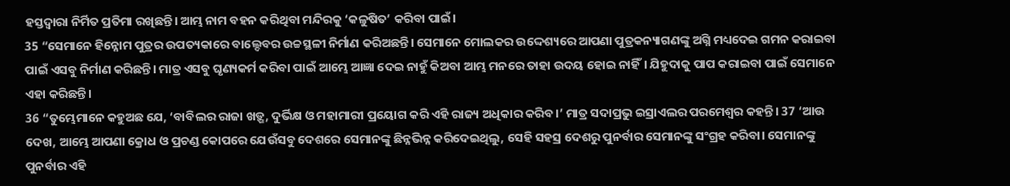ହସ୍ତଦ୍ୱାରା ନିର୍ମିତ ପ୍ରତିମା ରଖିଛନ୍ତି। ଆମ୍ଭ ନାମ ବହନ କରିଥିବା ମନ୍ଦିରକୁ ‘କଳୁଷିତ’ କରିବା ପାଇଁ।
35 “ସେମାନେ ହିନ୍ନୋମ ପୁତ୍ରର ଉପତ୍ୟକାରେ ବାଲ୍ଦେବର ଉଚ୍ଚସ୍ଥଳୀ ନିର୍ମାଣ କରିଅଛନ୍ତି। ସେମାନେ ମୋଲକର ଉଦ୍ଦେଶ୍ୟରେ ଆପଣା ପୁତ୍ରକନ୍ୟାଗଣଙ୍କୁ ଅଗ୍ନି ମଧ୍ୟଦେଇ ଗମନ କରାଇବା ପାଇଁ ଏସବୁ ନିର୍ମାଣ କରିଛନ୍ତି। ମାତ୍ର ଏସବୁ ଘୃଣ୍ୟକର୍ମ କରିବା ପାଇଁ ଆମ୍ଭେ ଆଜ୍ଞା ଦେଇ ନାହୁଁ କିଅବା ଆମ୍ଭ ମନରେ ତାହା ଉଦୟ ହୋଇ ନାହିଁ। ଯିହୁଦାକୁ ପାପ କରାଇବା ପାଇଁ ସେମାନେ ଏହା କରିଛନ୍ତି।
36 “ତୁମ୍ଭେମାନେ କହୁଅଛ ଯେ, ‘ବାବିଲର ରାଜା ଖଡ଼୍ଗ, ଦୁର୍ଭିକ୍ଷ ଓ ମହାମାରୀ ପ୍ରୟୋଗ କରି ଏହି ରାଜ୍ୟ ଅଧିକାର କରିବ।’ ମାତ୍ର ସଦାପ୍ରଭୁ ଇସ୍ରାଏଲର ପରମେଶ୍ୱର କହନ୍ତି। 37 ‘ଆଉ ଦେଖ, ଆମ୍ଭେ ଆପଣା କ୍ରୋଧ ଓ ପ୍ରଚଣ୍ଡ କୋପରେ ଯେଉଁସବୁ ଦେଶରେ ସେମାନଙ୍କୁ ଛିନ୍ନଭିନ୍ନ କରିଦେଇଥିଲୁ, ସେହି ସହସ୍ର ଦେଶରୁ ପୁନର୍ବାର ସେମାନଙ୍କୁ ସଂଗ୍ରହ କରିବା। ସେମାନଙ୍କୁ ପୁନର୍ବାର ଏହି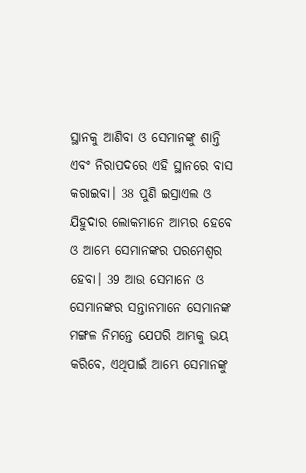ସ୍ଥାନକୁ ଆଣିବା ଓ ସେମାନଙ୍କୁ ଶାନ୍ତି ଏବଂ ନିରାପଦରେ ଏହି ସ୍ଥାନରେ ବାସ କରାଇବା। 38 ପୁଣି ଇସ୍ରାଏଲ ଓ ଯିହୁଦାର ଲୋକମାନେ ଆମ୍ଭର ହେବେ ଓ ଆମ୍ଭେ ସେମାନଙ୍କର ପରମେଶ୍ୱର ହେବା। 39 ଆଉ ସେମାନେ ଓ ସେମାନଙ୍କର ସନ୍ତାନମାନେ ସେମାନଙ୍କ ମଙ୍ଗଳ ନିମନ୍ତେ ଯେପରି ଆମ୍ଭକୁ ଭୟ କରିବେ, ଏଥିପାଇଁ ଆମ୍ଭେ ସେମାନଙ୍କୁ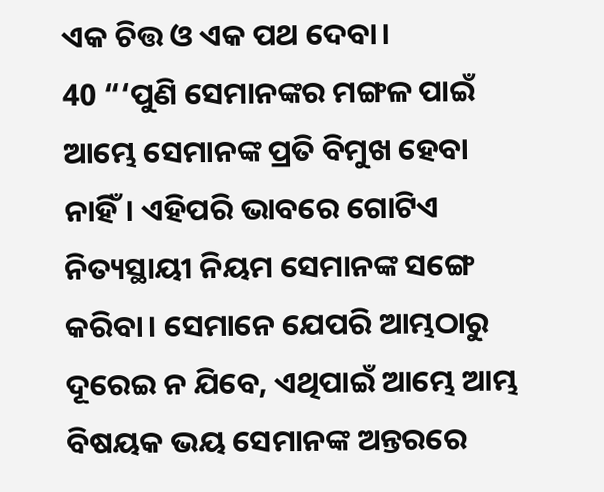ଏକ ଚିତ୍ତ ଓ ଏକ ପଥ ଦେବା।
40 “‘ପୁଣି ସେମାନଙ୍କର ମଙ୍ଗଳ ପାଇଁ ଆମ୍ଭେ ସେମାନଙ୍କ ପ୍ରତି ବିମୁଖ ହେବା ନାହିଁ। ଏହିପରି ଭାବରେ ଗୋଟିଏ ନିତ୍ୟସ୍ଥାୟୀ ନିୟମ ସେମାନଙ୍କ ସଙ୍ଗେ କରିବା। ସେମାନେ ଯେପରି ଆମ୍ଭଠାରୁ ଦୂରେଇ ନ ଯିବେ, ଏଥିପାଇଁ ଆମ୍ଭେ ଆମ୍ଭ ବିଷୟକ ଭୟ ସେମାନଙ୍କ ଅନ୍ତରରେ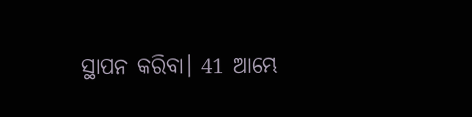ସ୍ଥାପନ କରିବା। 41 ଆମ୍ଭେ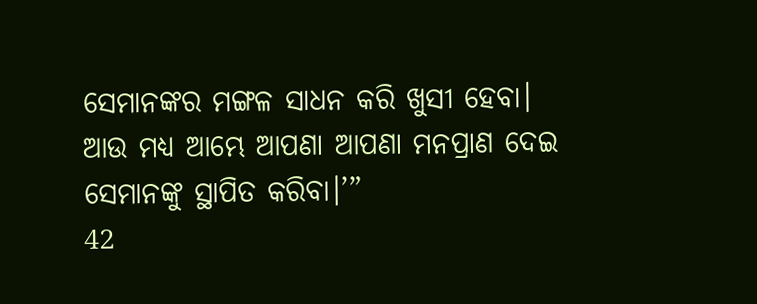ସେମାନଙ୍କର ମଙ୍ଗଳ ସାଧନ କରି ଖୁସୀ ହେବା। ଆଉ ମଧ୍ୟ ଆମ୍ଭେ ଆପଣା ଆପଣା ମନପ୍ରାଣ ଦେଇ ସେମାନଙ୍କୁ ସ୍ଥାପିତ କରିବା।’”
42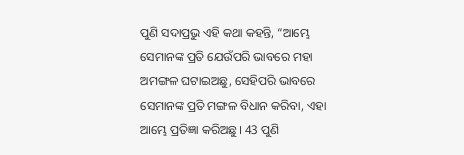ପୁଣି ସଦାପ୍ରଭୁ ଏହି କଥା କହନ୍ତି, “ଆମ୍ଭେ ସେମାନଙ୍କ ପ୍ରତି ଯେଉଁପରି ଭାବରେ ମହା ଅମଙ୍ଗଳ ଘଟାଇଅଛୁ, ସେହିପରି ଭାବରେ ସେମାନଙ୍କ ପ୍ରତି ମଙ୍ଗଳ ବିଧାନ କରିବା, ଏହା ଆମ୍ଭେ ପ୍ରତିଜ୍ଞା କରିଅଛୁ। 43 ପୁଣି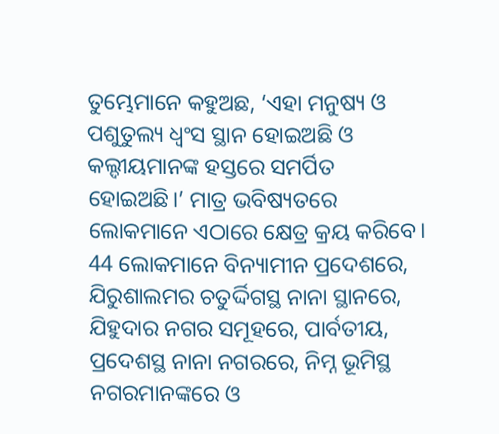ତୁମ୍ଭେମାନେ କହୁଅଛ, ‘ଏହା ମନୁଷ୍ୟ ଓ ପଶୁତୁଲ୍ୟ ଧ୍ୱଂସ ସ୍ଥାନ ହୋଇଅଛି ଓ କଲ୍ଦୀୟମାନଙ୍କ ହସ୍ତରେ ସମର୍ପିତ ହୋଇଅଛି।’ ମାତ୍ର ଭବିଷ୍ୟତରେ ଲୋକମାନେ ଏଠାରେ କ୍ଷେତ୍ର କ୍ରୟ କରିବେ। 44 ଲୋକମାନେ ବିନ୍ୟାମୀନ ପ୍ରଦେଶରେ, ଯିରୁଶାଲମର ଚତୁର୍ଦ୍ଦିଗସ୍ଥ ନାନା ସ୍ଥାନରେ, ଯିହୁଦାର ନଗର ସମୂହରେ, ପାର୍ବତୀୟ, ପ୍ରଦେଶସ୍ଥ ନାନା ନଗରରେ, ନିମ୍ନ ଭୂମିସ୍ଥ ନଗରମାନଙ୍କରେ ଓ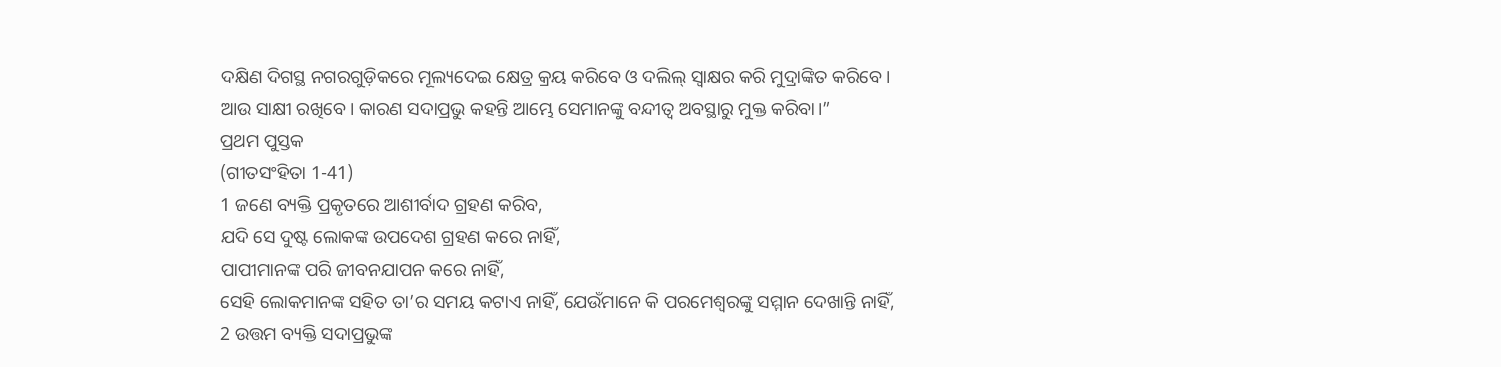ଦକ୍ଷିଣ ଦିଗସ୍ଥ ନଗରଗୁଡ଼ିକରେ ମୂଲ୍ୟଦେଇ କ୍ଷେତ୍ର କ୍ରୟ କରିବେ ଓ ଦଲିଲ୍ ସ୍ୱାକ୍ଷର କରି ମୁଦ୍ରାଙ୍କିତ କରିବେ। ଆଉ ସାକ୍ଷୀ ରଖିବେ। କାରଣ ସଦାପ୍ରଭୁ କହନ୍ତି ଆମ୍ଭେ ସେମାନଙ୍କୁ ବନ୍ଦୀତ୍ୱ ଅବସ୍ଥାରୁ ମୁକ୍ତ କରିବା।”
ପ୍ରଥମ ପୁସ୍ତକ
(ଗୀତସଂହିତା 1-41)
1 ଜଣେ ବ୍ୟକ୍ତି ପ୍ରକୃତରେ ଆଶୀର୍ବାଦ ଗ୍ରହଣ କରିବ,
ଯଦି ସେ ଦୁଷ୍ଟ ଲୋକଙ୍କ ଉପଦେଶ ଗ୍ରହଣ କରେ ନାହିଁ,
ପାପୀମାନଙ୍କ ପରି ଜୀବନଯାପନ କରେ ନାହିଁ,
ସେହି ଲୋକମାନଙ୍କ ସହିତ ତା’ର ସମୟ କଟାଏ ନାହିଁ, ଯେଉଁମାନେ କି ପରମେଶ୍ୱରଙ୍କୁ ସମ୍ମାନ ଦେଖାନ୍ତି ନାହିଁ,
2 ଉତ୍ତମ ବ୍ୟକ୍ତି ସଦାପ୍ରଭୁଙ୍କ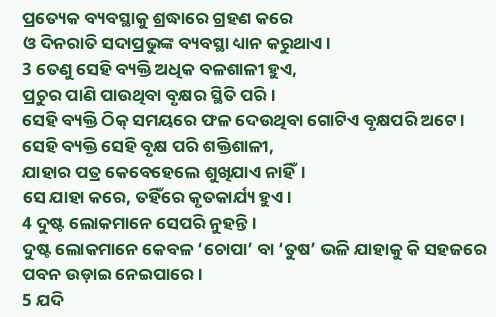ପ୍ରତ୍ୟେକ ବ୍ୟବସ୍ଥାକୁ ଶ୍ରଦ୍ଧାରେ ଗ୍ରହଣ କରେ
ଓ ଦିନରାତି ସଦାପ୍ରଭୁଙ୍କ ବ୍ୟବସ୍ଥା ଧ୍ୟାନ କରୁଥାଏ।
3 ତେଣୁ ସେହି ବ୍ୟକ୍ତି ଅଧିକ ବଳଶାଳୀ ହୁଏ,
ପ୍ରଚୁର ପାଣି ପାଉଥିବା ବୃକ୍ଷର ସ୍ଥିତି ପରି।
ସେହି ବ୍ୟକ୍ତି ଠିକ୍ ସମୟରେ ଫଳ ଦେଉଥିବା ଗୋଟିଏ ବୃକ୍ଷପରି ଅଟେ।
ସେହି ବ୍ୟକ୍ତି ସେହି ବୃକ୍ଷ ପରି ଶକ୍ତିଶାଳୀ,
ଯାହାର ପତ୍ର କେବେହେଲେ ଶୁଖିଯାଏ ନାହିଁ।
ସେ ଯାହା କରେ, ତହିଁରେ କୃତକାର୍ଯ୍ୟ ହୁଏ।
4 ଦୁଷ୍ଟ ଲୋକମାନେ ସେପରି ନୁହନ୍ତି।
ଦୁଷ୍ଟ ଲୋକମାନେ କେବଳ ‘ଚୋପା’ ବା ‘ତୁଷ’ ଭଳି ଯାହାକୁ କି ସହଜରେ ପବନ ଉଡ଼ାଇ ନେଇପାରେ।
5 ଯଦି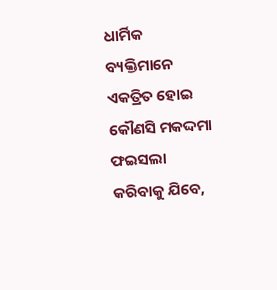ଧାର୍ମିକ ବ୍ୟକ୍ତିମାନେ ଏକତ୍ରିତ ହୋଇ କୌଣସି ମକଦ୍ଦମା ଫଇସଲା କରିବାକୁ ଯିବେ,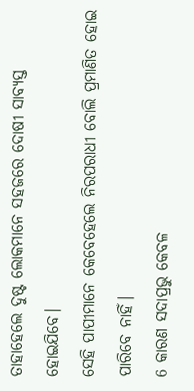ତାହାହେଲେ ଦୁଷ୍ଟ ଲୋକମାନେ ସହଜରେ ଦୋଷୀ ସାବ୍ୟସ୍ତ ହୋଇଯିବେ।
ସେହି ପାପୀମାନେ କେବେହେଲେ ନିରପରାଧୀ ବୋଲି ପ୍ରମାଣିତ ହୋଇ ପାରିବେ ନାହିଁ।
6 କାରଣ ସଦାପ୍ରଭୁ କେବଳ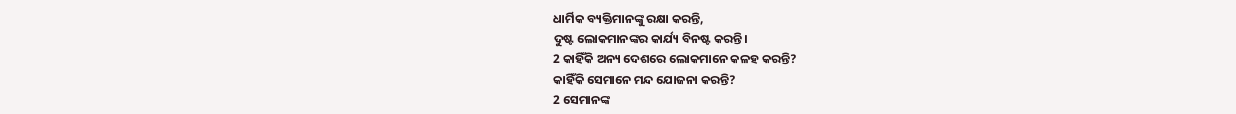ଧାର୍ମିକ ବ୍ୟକ୍ତିମାନଙ୍କୁ ରକ୍ଷା କରନ୍ତି,
ଦୁଷ୍ଟ ଲୋକମାନଙ୍କର କାର୍ଯ୍ୟ ବିନଷ୍ଟ କରନ୍ତି।
2 କାହିଁକି ଅନ୍ୟ ଦେଶରେ ଲୋକମାନେ କଳହ କରନ୍ତି?
କାହିଁକି ସେମାନେ ମନ୍ଦ ଯୋଜନା କରନ୍ତି?
2 ସେମାନଙ୍କ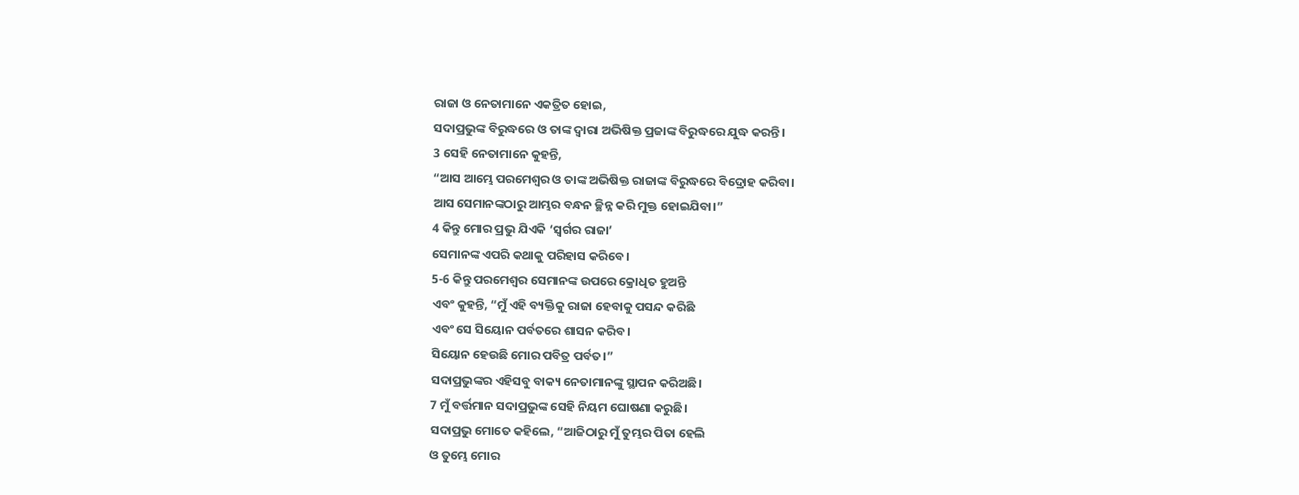ରାଜା ଓ ନେତାମାନେ ଏକତ୍ରିତ ହୋଇ,
ସଦାପ୍ରଭୁଙ୍କ ବିରୁଦ୍ଧରେ ଓ ତାଙ୍କ ଦ୍ୱାରା ଅଭିଷିକ୍ତ ପ୍ରଜାଙ୍କ ବିରୁଦ୍ଧରେ ଯୁଦ୍ଧ କରନ୍ତି।
3 ସେହି ନେତାମାନେ କୁହନ୍ତି,
“ଆସ ଆମ୍ଭେ ପରମେଶ୍ୱର ଓ ତାଙ୍କ ଅଭିଷିକ୍ତ ରାଜାଙ୍କ ବିରୁଦ୍ଧରେ ବିଦ୍ରୋହ କରିବା।
ଆସ ସେମାନଙ୍କଠାରୁ ଆମ୍ଭର ବନ୍ଧନ ଚ୍ଛିନ୍ନ କରି ମୁକ୍ତ ହୋଇଯିବା।”
4 କିନ୍ତୁ ମୋର ପ୍ରଭୁ ଯିଏକି ‘ସ୍ୱର୍ଗର ରାଜା’
ସେମାନଙ୍କ ଏପରି କଥାକୁ ପରିହାସ କରିବେ।
5-6 କିନ୍ତୁ ପରମେଶ୍ୱର ସେମାନଙ୍କ ଉପରେ କ୍ରୋଧିତ ହୁଅନ୍ତି
ଏବଂ କୁହନ୍ତି, “ମୁଁ ଏହି ବ୍ୟକ୍ତିକୁ ରାଜା ହେବାକୁ ପସନ୍ଦ କରିଛି
ଏବଂ ସେ ସିୟୋନ ପର୍ବତରେ ଶାସନ କରିବ।
ସିୟୋନ ହେଉଛି ମୋର ପବିତ୍ର ପର୍ବତ।”
ସଦାପ୍ରଭୁଙ୍କର ଏହିସବୁ ବାକ୍ୟ ନେତାମାନଙ୍କୁ ସ୍ଥାପନ କରିଅଛି।
7 ମୁଁ ବର୍ତ୍ତମାନ ସଦାପ୍ରଭୁଙ୍କ ସେହି ନିୟମ ଘୋଷଣା କରୁଛି।
ସଦାପ୍ରଭୁ ମୋତେ କହିଲେ, “ଆଜିଠାରୁ ମୁଁ ତୁମ୍ଭର ପିତା ହେଲି
ଓ ତୁମ୍ଭେ ମୋର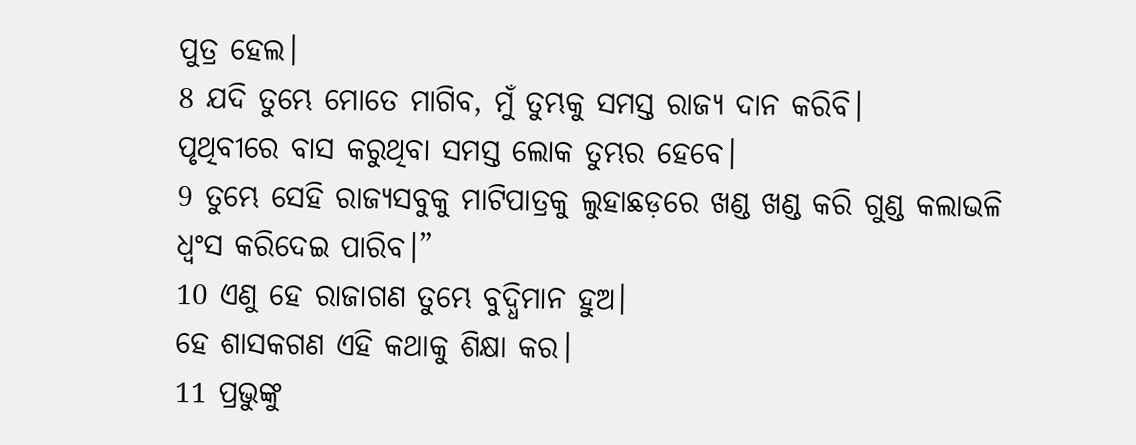ପୁତ୍ର ହେଲ।
8 ଯଦି ତୁମ୍ଭେ ମୋତେ ମାଗିବ, ମୁଁ ତୁମ୍ଭକୁ ସମସ୍ତ ରାଜ୍ୟ ଦାନ କରିବି।
ପୃଥିବୀରେ ବାସ କରୁଥିବା ସମସ୍ତ ଲୋକ ତୁମ୍ଭର ହେବେ।
9 ତୁମ୍ଭେ ସେହି ରାଜ୍ୟସବୁକୁ ମାଟିପାତ୍ରକୁ ଲୁହାଛଡ଼ରେ ଖଣ୍ଡ ଖଣ୍ଡ କରି ଗୁଣ୍ଡ କଲାଭଳି
ଧ୍ୱଂସ କରିଦେଇ ପାରିବ।”
10 ଏଣୁ ହେ ରାଜାଗଣ ତୁମ୍ଭେ ବୁଦ୍ଧିମାନ ହୁଅ।
ହେ ଶାସକଗଣ ଏହି କଥାକୁ ଶିକ୍ଷା କର।
11 ପ୍ରଭୁଙ୍କୁ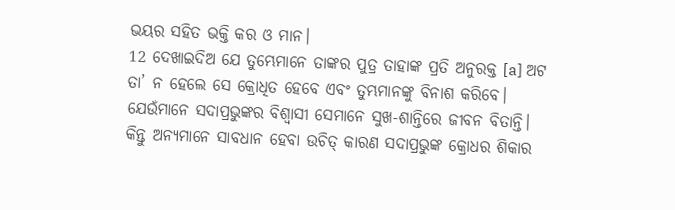ଭୟର ସହିତ ଭକ୍ତି କର ଓ ମାନ।
12 ଦେଖାଇଦିଅ ଯେ ତୁମ୍ଭେମାନେ ତାଙ୍କର ପୁତ୍ର ତାହାଙ୍କ ପ୍ରତି ଅନୁରକ୍ତ [a] ଅଟ
ତା’ ନ ହେଲେ ସେ କ୍ରୋଧିତ ହେବେ ଏବଂ ତୁମ୍ଭମାନଙ୍କୁ ବିନାଶ କରିବେ।
ଯେଉଁମାନେ ସଦାପ୍ରଭୁଙ୍କର ବିଶ୍ୱାସୀ ସେମାନେ ସୁଖ-ଶାନ୍ତିରେ ଜୀବନ ବିତାନ୍ତି।
କିନ୍ତୁ ଅନ୍ୟମାନେ ସାବଧାନ ହେବା ଉଚିତ୍ କାରଣ ସଦାପ୍ରଭୁଙ୍କ କ୍ରୋଧର ଶିକାର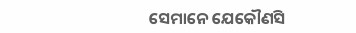ସେମାନେ ଯେକୌଣସି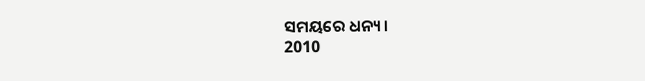ସମୟରେ ଧନ୍ୟ।
2010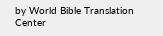by World Bible Translation Center